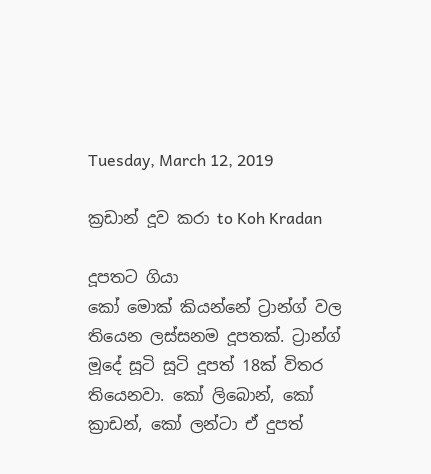Tuesday, March 12, 2019

ක්‍රඩාන් දූව කරා to Koh Kradan

දූපතට ගියා
කෝ මොක් කියන්නේ ට්‍රාන්ග් වල තියෙන ලස්සනම දූපතක්. ට්‍රාන්ග් මූදේ සූටි සූටි දූපත් 18ක් විතර තියෙනවා. කෝ ලිබොන්, කෝ ක්‍රාඩන්, කෝ ලන්ටා ඒ දුපත්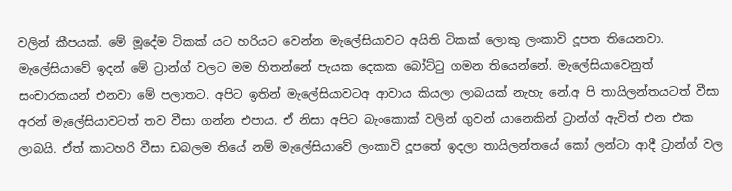වලින් කීපයක්. මේ මූදේම ටිකක් යට හරියට වෙන්න මැලේසියාවට අයිති ටිකක් ලොකු ලංකාවි දූපත තියෙනවා. මැලේසියාවේ ඉදන් මේ ට්‍රාන්ග් වලට මම හිතන්නේ පැයක දෙකක බෝට්ටු ගමන තියෙන්නේ. මැලේසියාවෙනුත් සංචාරකයන් එනවා මේ පලාතට. අපිට ඉතින් මැලේසියාවටඅ ආවාය කියලා ලාබයක් නැහැ නේ.අ පි තායිලන්තයටත් වීසා අරන් මැලේසියාවටත් තව වීසා ගන්න එපාය. ඒ නිසා අපිට බැංකොක් වලින් ගුවන් යානෙකින් ට්‍රාන්ග් ඇවිත් එන එක ලාබයි. ඒත් කාටහරි වීසා ඩබලම තියේ නම් මැලේසියාවේ ලංකාවි දූපතේ ඉදලා තායිලන්තයේ කෝ ලන්ටා ආදී ට්‍රාන්ග් වල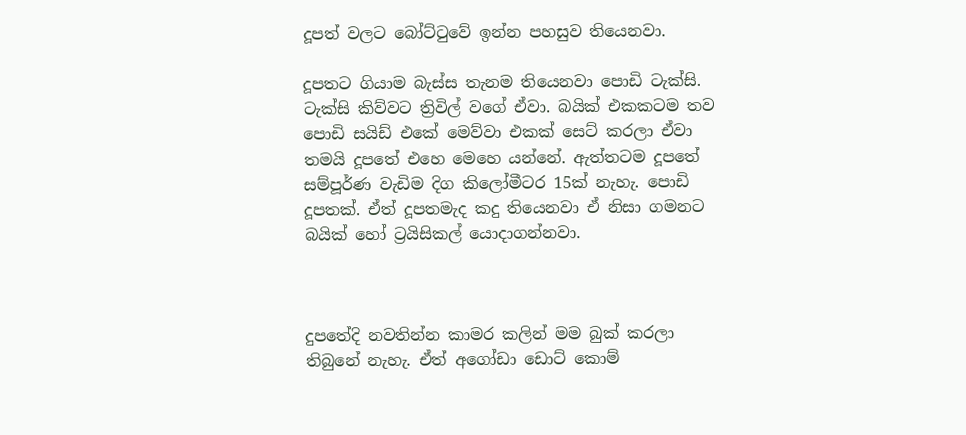දූපත් වලට බෝට්ටුවේ ඉන්න පහසුව තියෙනවා.

දූපතට ගියාම බැස්ස තැනම තියෙනවා පොඩි ටැක්සි. ටැක්සි කිව්වට ත්‍රිවිල් වගේ ඒවා. බයික් එකකටම තව පොඩි සයිඩ් එකේ මෙව්වා එකක් සෙට් කරලා ඒවා තමයි දූපතේ එහෙ මෙහෙ යන්නේ. ඇත්තටම දූපතේ සම්පූර්ණ වැඩිම දිග කිලෝමීටර 15ක් නැහැ. පොඩි දූපතක්. ඒත් දූපතමැද කදු තියෙනවා ඒ නිසා ගමනට බයික් හෝ ට්‍රයිසිකල් යොදාගන්නවා.



දුපතේදි නවතින්න කාමර කලින් මම බුක් කරලා තිබුනේ නැහැ. ඒත් අගෝඩා ඩොට් කොම්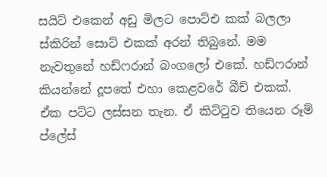සයිට් එකෙන් අඩු මිලට පොට්එ කක් බලලා ස්කිරින් සොට් එකක් අරන් තිබුනේ. මම නැවතුනේ හඩ්ෆරාන් බංගලෝ එකේ. හඩ්ෆරාන් කියන්නේ දූපතේ එහා කෙළවරේ බීච් එකක්. ඒක පට්ට ලස්සන තැන. ඒ කිට්ටුව තියෙන රූම් ප්ලේස්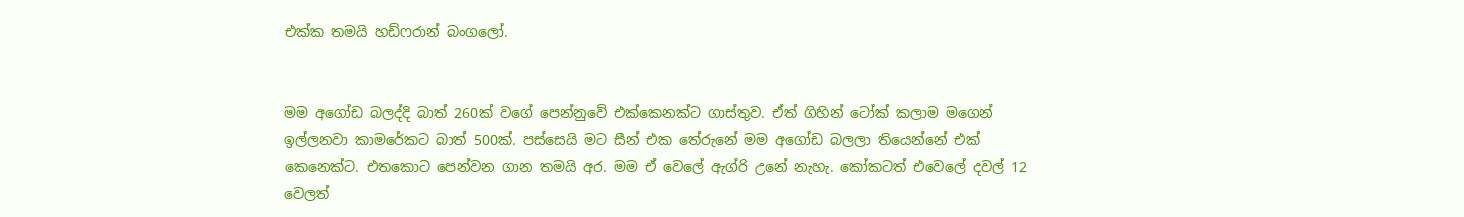එක්ක තමයි හඩ්ෆරාන් බංගලෝ.


මම අගෝඩ බලද්දි බාත් 260ක් වගේ පෙන්නුවේ එක්කෙනක්ට ගාස්තුව. ඒත් ගිහින් ටෝක් කලාම මගෙන් ඉල්ලනවා කාමරේකට බාත් 500ක්. පස්සෙයි මට සීන් එක තේරුනේ මම අගෝඩ බලලා තියෙන්නේ එක් කෙනෙක්ට. එතකොට පෙන්වන ගාන තමයි අර. මම ඒ වෙලේ ඇග්රි උනේ නැහැ. කෝකටත් එවෙලේ දවල් 12 වෙලත්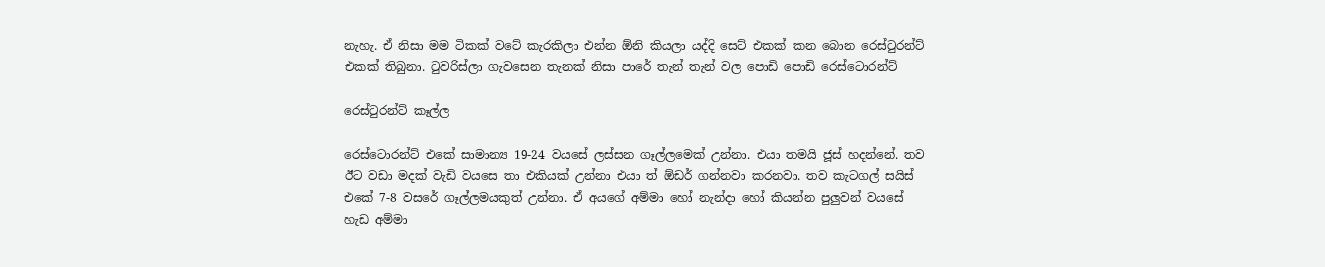නැහැ. ඒ නිසා මම ටිකක් වටේ කැරකිලා එන්න ඕනි කියලා යද්දි සෙට් එකක් කන බොන රෙස්ටුරන්ට් එකක් තිබුනා. ටුවරිස්ලා ගැවසෙන තැනක් නිසා පාරේ තැන් තැන් වල පොඩි පොඩි රෙස්ටොරන්ට්

රෙස්ටුරන්ට් කෑල්ල

රෙස්ටොරන්ට් එකේ සාමාන්‍ය 19-24 වයසේ ලස්සන ගෑල්ලමෙක් උන්නා. එයා තමයි ජූස් හදන්නේ. තව ඊට වඩා මදක් වැඩි වයසෙ තා එකියක් උන්නා එයා ත් ඕඩර් ගන්නවා කරනවා. තව කැටගල් සයිස් එකේ 7-8 වසරේ ගෑල්ලමයකුත් උන්නා. ඒ අයගේ අම්මා හෝ නැන්දා හෝ කියන්න පුලුවන් වයසේ හැඩ අම්මා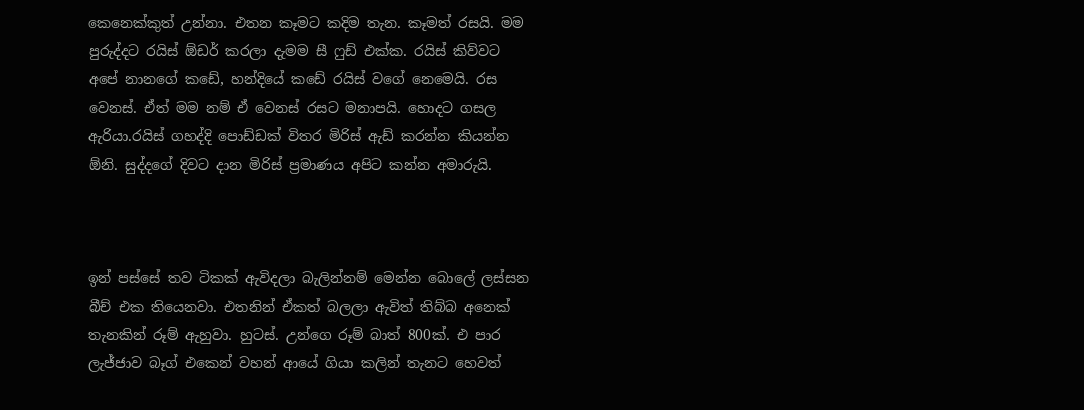කෙනෙක්කුත් උන්නා. එතන කෑමට කදිම තැන. කෑමත් රසයි. මම පුරුද්දට රයිස් ඕඩර් කරලා දැමම සී ෆුඩ් එක්ක. රයිස් කිව්වට අපේ නානගේ කඩේ, හන්දියේ කඩේ රයිස් වගේ නෙමෙයි. රස වෙනස්. ඒත් මම නම් ඒ වෙනස් රසට මනාපයි. හොදට ගසල ඇරියා.රයිස් ගහද්දි පොඩ්ඩක් විතර මිරිස් ඇඩ් කරන්න කියන්න ඕනි. සුද්දගේ දිවට දාන මිරිස් ප්‍රමාණය අපිට කන්න අමාරුයි.



ඉන් පස්සේ තව ටිකක් ඇවිදලා බැලින්නම් මෙන්න බොලේ ලස්සන බීච් එක තියෙනවා. එතනින් ඒකත් බලලා ඇවිත් තිබ්බ අනෙක් තැනකින් රූම් ඇහුවා. හුටස්. උන්ගෙ රූම් බාත් 800ක්. එ පාර ලැජ්ජාව බෑග් එකෙන් වහන් ආයේ ගියා කලින් තැනට හෙවත්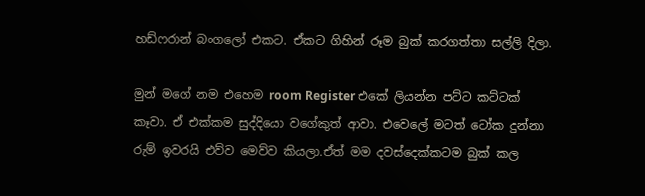හඩ්ෆරාන් බංගලෝ එකට. ඒකට ගිහින් රූම බුක් කරගත්තා සල්ලි දිලා.

මුන් මගේ නම එහෙම room Register එකේ ලියන්න පට්ට කට්ටක් කෑවා. ඒ එක්කම සුද්දියො වගේකුත් ආවා. එවෙලේ මටත් ටෝක දුන්නා රුම් ඉවරයි එව්ව මෙව්ව කියලා.ඒත් මම දවස්දෙක්කටම බුක් කල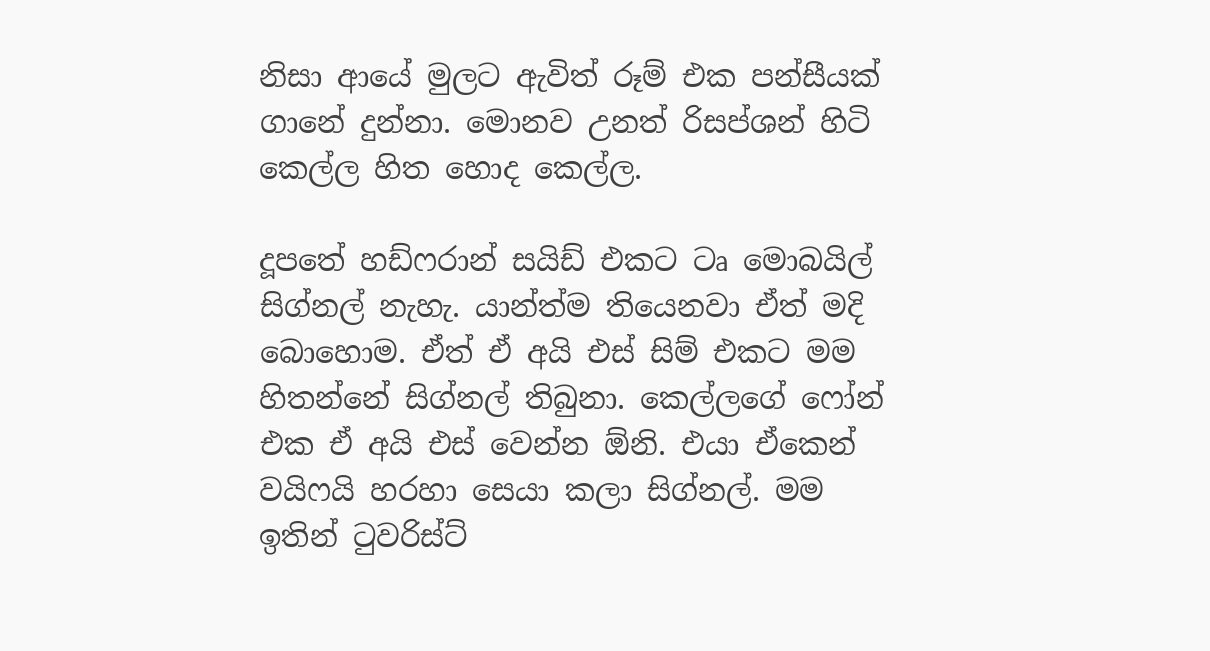නිසා ආයේ මුලට ඇවිත් රූම් එක පන්සීයක් ගානේ දුන්නා. මොනව උනත් රිසප්ශන් හිටි කෙල්ල හිත හොද කෙල්ල.

දූපතේ හඩ්ෆරාන් සයිඩ් එකට ටෘ මොබයිල් සිග්නල් නැහැ. යාන්ත්ම තියෙනවා ඒත් මදි බොහොම. ඒත් ඒ අයි එස් සිම් එකට මම හිතන්නේ සිග්නල් තිබුනා. කෙල්ලගේ ෆෝන් එක ඒ අයි එස් වෙන්න ඕනි. එයා ඒකෙන් වයිෆයි හරහා සෙයා කලා සිග්නල්. මම ඉතින් ටුවරිස්ට්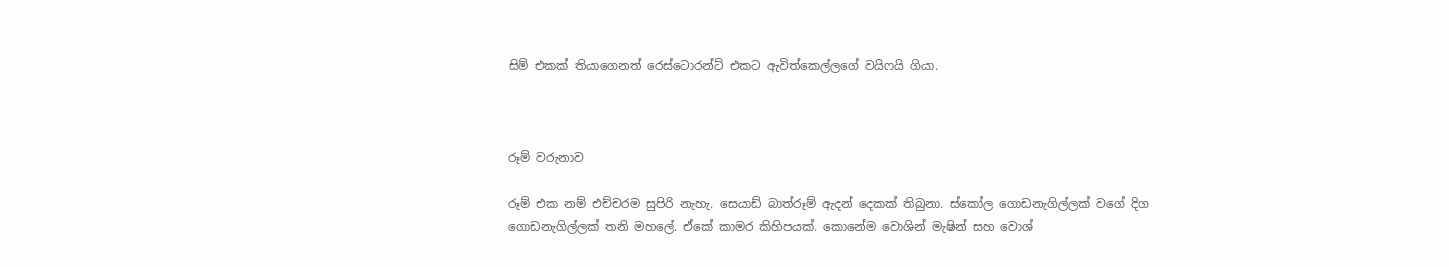සිම් එකක් තියාගෙනත් රෙස්ටොරන්ට් එකට ඇවිත්කෙල්ලගේ වයිෆයි ගියා.



රූම් වරුනාව

රූම් එක නම් එච්චරම සුපිරි නැහැ. සෙයාඩ් බාත්රූම් ඇදන් දෙකක් තිබුනා. ස්කෝල ගොඩනැගිල්ලක් වගේ දිග ගොඩනැගිල්ලක් තනි මහලේ. ඒකේ කාමර කිහිපයක්. කොනේම වොශින් මැෂින් සහ වොශ්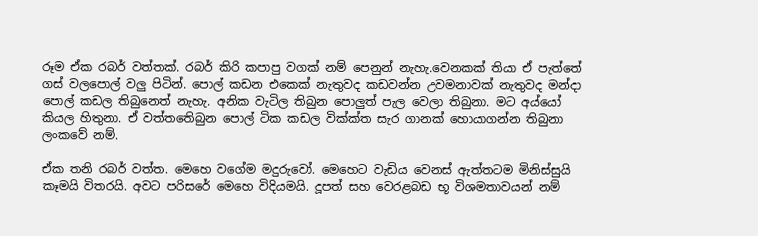රූම ඒක රබර් වත්තක්. රබර් කිරි කපාපු වගක් නම් පෙනුන් නැහැ.වෙනකක් තියා ඒ පැත්තේ ගස් වලපොල් වලු පිටින්. පොල් කඩන එකෙක් නැතුවද කඩවන්න උවමනාවක් නැතුවද මන්දා පොල් කඩල තිබුනෙත් නැහැ. අනික වැටිල තිබුන පොලුත් පැල වෙලා තිබුනා. මට අය්යෝ කියල හිතුනා. ඒ වත්තතෙිබුන පොල් ටික කඩල වික්ක්ත සැර ගානක් හොයාගන්න තිබුනා ලංකවේ නම්.

ඒක තනි රබර් වත්ත. මෙහෙ වගේම මදුරුවෝ. මෙහෙට වැඩිය වෙනස් ඇත්තටම මිනිස්සුයි කෑමයි විතරයි. අවට පරිසරේ මෙහෙ විදියමයි. දූපත් සහ වෙරළබඩ භූ විශමතාවයන් නම්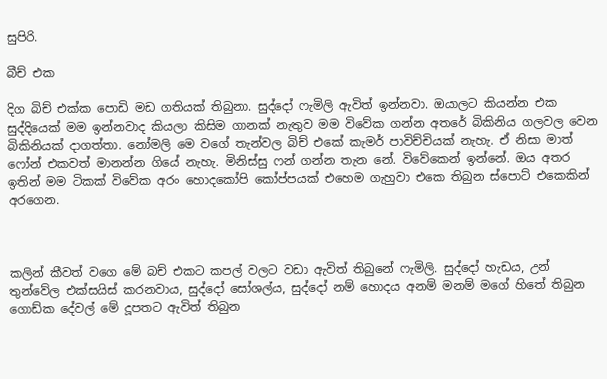සුපිරි.

බීච් එක

දිග බිච් එක්ක පොඩි මඩ ගතියක් තිබුනා. සුද්දෝ ෆැමිලි ඇවිත් ඉන්නවා. ඔයාලට කියන්න එක සුද්දියෙක් මම ඉන්නවාද කියලා කිසිම ගානක් නැතුව මම විවේක ගන්න අතරේ බිකිනිය ගලවල වෙන බිකිනියක් දාගත්තා. නෝමලි මෙ වගේ තැන්වල බිච් එකේ කැමර් පාවිච්චියක් නැහැ. ඒ නිසා මාත් ෆෝන් එකවත් මානන්න ගියේ නැහැ. මිනිස්සු ෆන් ගන්න තැන නේ. විවේකෙන් ඉන්නේ. ඔය අතර ඉතින් මම ටිකක් විවේක අරං හොදකෝපි කෝප්පයක් එහෙම ගැහුවා එකෙ තිබුන ස්පොට් එකෙකින් අරගෙන.



කලින් කීවත් වගෙ මේ බච් එකට කපල් වලට වඩා ඇවිත් තිබුනේ ෆැමිලි. සුද්දෝ හැඩය, උන් තුන්වේල එක්සයිස් කරනවාය, සුද්දෝ සෝශල්ය, සුද්දෝ නම් හොදය අනම් මනම් මගේ හිතේ තිබුන ගොඩ්ක දේවල් මේ දූපතට ඇවිත් තිබුන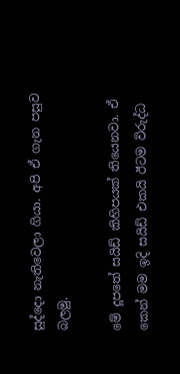සුද්දො නැතිවෙලා ගියා. අපි ඒ ගැන පසුව බලමු.

මේ දූපතේ සයිඩ් කිහිපයක් තියෙනවා. ඒ කෙන් මම ඉදි සයිඩ් එකයි ඊටම විරුද්ධ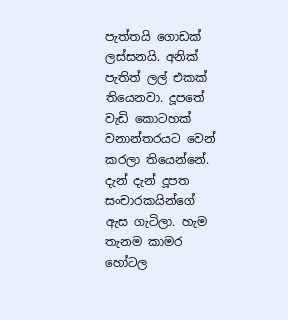පැත්තයි ගොඩක් ලස්සනයි. අනික් පැතිත් ලල් එකක් තියෙනවා. දූපතේ වැඩි කොටහක් වනාන්තරයට වෙන් කරලා තියෙන්නේ. දැන් දැන් දූපත සංචාරකයින්ගේ ඇස ගැටිලා. හැම තැනම කාමර හෝටල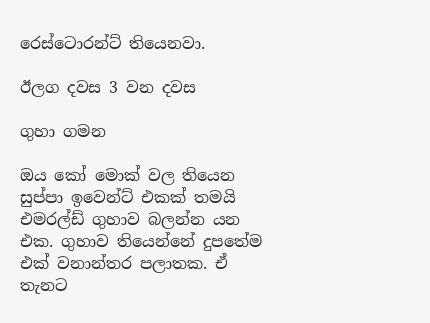රෙස්ටොරන්ට් තියෙනවා.

ඊලග දවස 3 වන දවස

ගුහා ගමන

ඔය කෝ මොක් වල තියෙන සුප්පා ඉවෙන්ට් එකක් තමයි එමරල්ඩ් ගුහාව බලන්න යන එක. ගුහාව තියෙන්නේ දුපතේම එක් වනාන්තර පලාතක. ඒ තැනට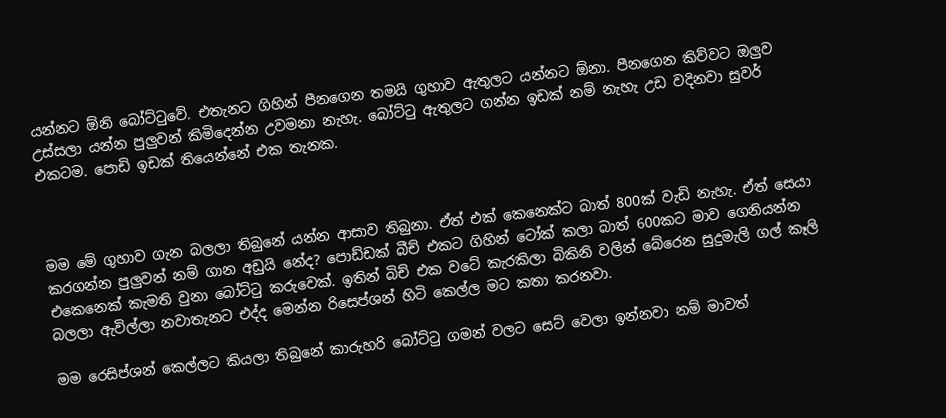යන්නට ඕනි බෝට්ටුවේ. එතැනට ගිහින් පීනගෙන තමයි ගුහාව ඇතුලට යන්නට ඕනා. පීනගෙන කිව්වට ඔලුව උස්සලා යන්න පුලුවන් කිමිදෙන්න උවමනා නැහැ. බෝට්ටු ඇතුලට ගන්න ඉඩක් නම් නැහැ උඩ වදිනවා සුවර් එකටම. පොඩි ඉඩක් තියෙන්නේ එක තැනක.



මම මේ ගුහාව ගැන බලලා තිබුනේ යන්න ආසාව තිබුනා. ඒත් එක් කෙනෙක්ට බාත් 800ක් වැඩි නැහැ. ඒත් සෙයා කරගන්න පුලුවන් නම් ගාන අඩුයි නේද? පොඩ්ඩක් බීච් එකට ගිහින් ටෝක් කලා බාත් 600කට මාව ගෙනියන්න එකෙනෙක් කැමති වුනා බෝට්ටු කරුවෙක්. ඉතින් බිච් එක වටේ කැරකිලා බිකිනි වලින් බේරෙන සුදුමැලි ගල් කෑලි බලලා ඇවිල්ලා නවාතැනට එද්ද මෙන්න රිසෙප්ශන් හිටි කෙල්ල මට කතා කරනවා.

මම රෙසිප්ශන් කෙල්ලට කියලා තිබුනේ කාරුහරි බෝට්ටු ගමන් වලට සෙට් වෙලා ඉන්නවා නම් මාවත්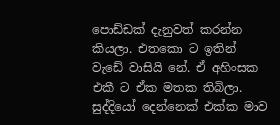පොඩ්ඩක් දැනුවත් කරන්න කියලා. එතකො ට ඉතින් වැඩේ වාසියි නේ. ඒ අහිංසක එකී ට ඒක මතක තිබිලා. සුද්දියෝ දෙන්නෙක් එක්ක මාව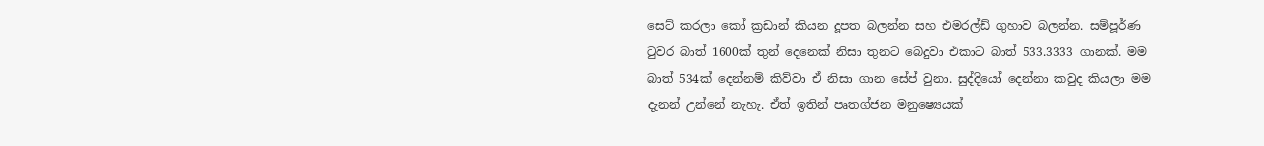සෙට් කරලා කෝ ක්‍රඩාන් කියන දූපත බලන්න සහ එමරල්ඩ් ගුහාව බලන්න. සම්පූර්ණ ටුවර බාත් 1600ක් තුන් දෙනෙක් නිසා තුනට බෙදුවා එකාට බාත් 533.3333 ගානක්. මම බාත් 534ක් දෙන්නම් කිව්වා ඒ නිසා ගාන සේප් වුනා. සුද්දියෝ දෙන්නා කවුද කියලා මම දැනන් උන්නේ නැහැ. ඒත් ඉතින් පෘතග්ජන මනුෂ්‍යෙයක්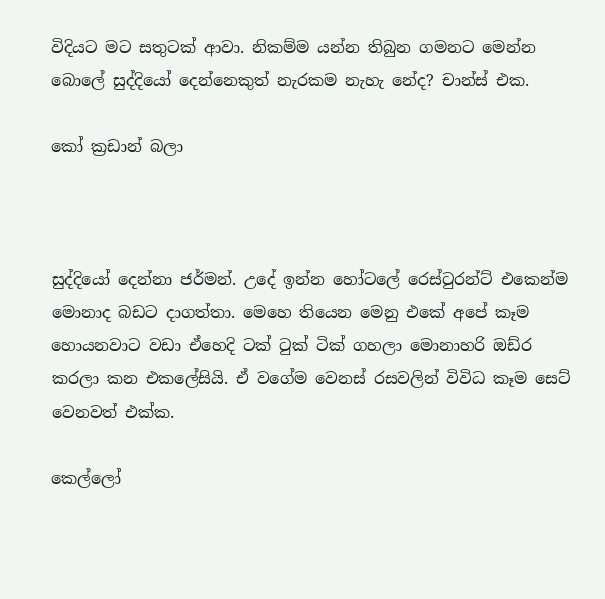විදියට මට සතුටක් ආවා. නිකම්ම යන්න තිබුන ගමනට මෙන්න බොලේ සුද්දියෝ දෙන්නෙකුත් නැරකම නැහැ නේද? චාන්ස් එක.

කෝ ක්‍රඩාන් බලා



සුද්දියෝ දෙන්නා ජර්මන්. උදේ ඉන්න හෝටලේ රෙස්ටුරන්ට් එකෙන්ම මොනාද බඩට දාගත්තා. මෙහෙ තියෙන මෙනු එකේ අපේ කෑම හොයනවාට වඩා ඒහෙදි ටක් ටුක් ටික් ගහලා මොනාහරි ඔඩ්ර කරලා කන එකලේසියි. ඒ වගේම වෙනස් රසවලින් විවිධ කෑම සෙට් වෙනවත් එක්ක.

කෙල්ලෝ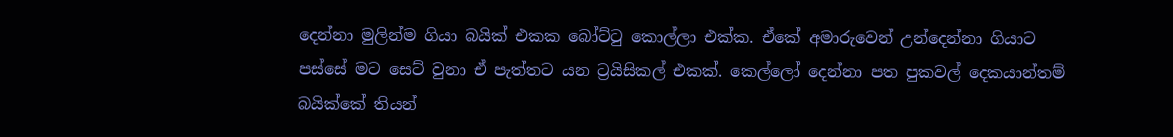දෙන්නා මුලින්ම ගියා බයික් එකක බෝට්ටු කොල්ලා එක්ක. ඒකේ අමාරුවෙන් උන්දෙන්නා ගියාට පස්සේ මට සෙට් වුනා ඒ පැත්තට යන ට්‍රයිසිකල් එකක්. කෙල්ලෝ දෙන්නා පත පුකවල් දෙකයාන්තම් බයික්කේ තියන්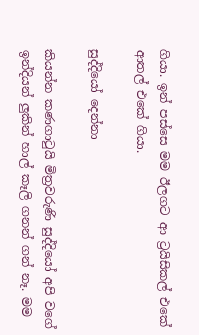ගියා. ඉන් පස්සෙ මම ඊලගට ආ ට්‍රයිසිකල් එකේ ආතල් එකේ ගියා.

සුද්දියෝ දෙන්නා

කියන්න කණගාටුයි මිත්‍රවරුණි සුද්දියෝ අපි වගේ ඉන්දියන් ලුකින් හාල් කෑලි ගනන් ගන් නෑ. මම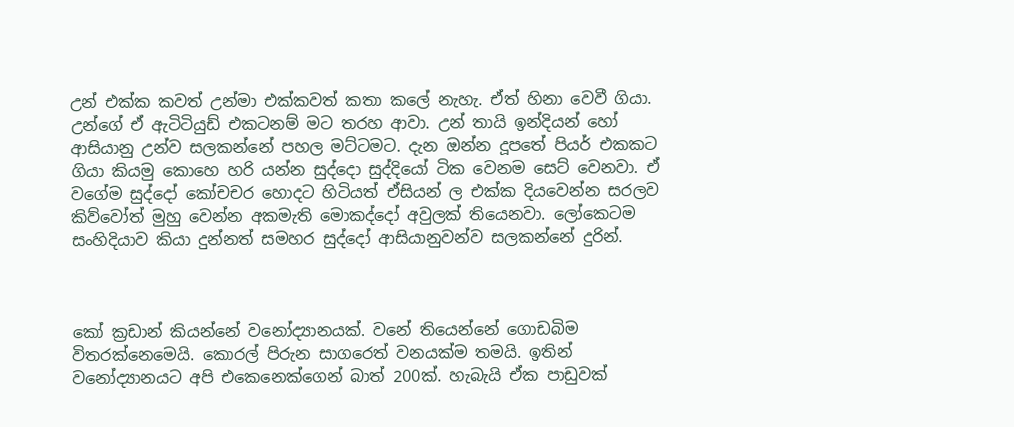උන් එක්ක කවත් උන්මා එක්කවත් කතා කලේ නැහැ. ඒත් හිනා වෙවී ගියා. උන්ගේ ඒ ඇටිටියුඩ් එකටනම් මට තරහ ආවා. උන් තායි ඉන්දියන් හෝ ආසියානු උන්ව සලකන්නේ පහල මට්ටමට. දැන ඔන්න දූපතේ පියර් එකකට ගියා කියමු කොහෙ හරි යන්න සුද්දො සුද්දියෝ ටික වෙනම සෙට් වෙනවා. ඒ වගේම සුද්දෝ කෝචචර හොදට හිටියත් ඒසියන් ල එක්ක දියවෙන්න සරලව කිව්වෝත් මුහු වෙන්න අකමැති මොකද්දෝ අවුලක් තියෙනවා. ලෝකෙටම සංහිදියාව කියා දුන්නත් සමහර සුද්දෝ ආසියානුවන්ව සලකන්නේ දුරින්.



කෝ ක්‍රඩාන් කියන්නේ වනෝද්‍යානයක්. වනේ තියෙන්නේ ගොඩබිම විතරක්නෙමෙයි. කොරල් පිරුන සාගරෙත් වනයක්ම තමයි. ඉතින් වනෝද්‍යානයට අපි එකෙනෙක්ගෙන් බාත් 200ක්. හැබැයි ඒක පාඩුවක්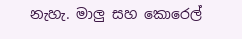නැහැ. මාලු සහ කොරෙල්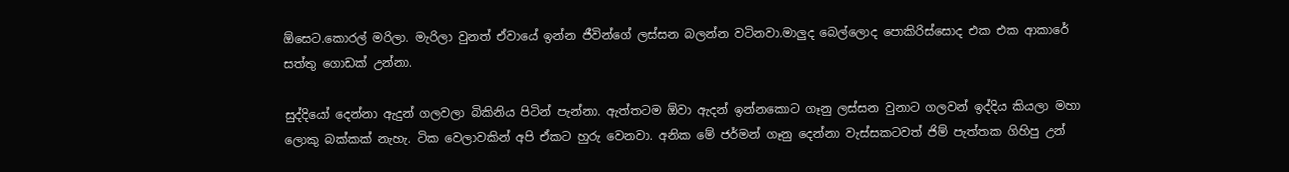ඕසෙට.කොරල් මරිලා. මැරිලා වුනත් ඒවායේ ඉන්න ජීවින්ගේ ලස්සන බලන්න වටිනවා.මාලුද බෙල්ලොද පොකිරිස්සොද එක එක ආකාරේ සත්තු ගොඩක් උන්නා.

සුද්දියෝ දෙන්නා ඇදුන් ගලවලා බිකිනිය පිටින් පැන්නා. ඇත්තටම ඕවා ඇදන් ඉන්නකොට ගෑනු ලස්සන වුනාට ගලවන් ඉද්දිය කියලා මහා ලොකු බක්කක් නැහැ. ටික වෙලාවකින් අපි ඒකට හුරු වෙනවා. අනික මේ ජර්මන් ගෑනු දෙන්නා වැස්සකටවත් ජිම් පැත්තක ගිහිපු උන්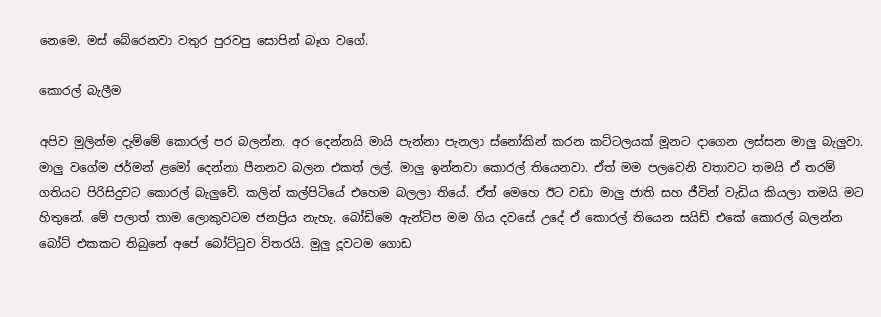නෙමෙ. මස් බේරෙනවා වතුර පුරවපු සොපින් බෑග වගේ.

කොරල් බැලීම

අපිව මුලින්ම දැම්මේ කොරල් පර බලන්න. අර දෙන්නයි මායි පැන්නා පැනලා ස්නෝකින් කරන කට්ටලයක් මූනට දාගෙන ලස්සන මාලු බැලුවා. මාලු වගේම ජර්මන් ළමෝ දෙන්නා පීනනව බලන එකත් ලල්. මාලු ඉන්නවා කොරල් තියෙනවා. ඒත් මම පලවෙනි වතාවට තමයි ඒ තරම් ගතියට පිරිසිදුවට කොරල් බැලුවේ. කලින් කල්පිටියේ එහෙම බලලා තියේ. ඒත් මෙහෙ ඊට වඩා මාලු ජාති සහ ජීවින් වැඩිය කියලා තමයි මට හිතුනේ. මේ පලාත් තාම ලොකුවටම ජනප්‍රිය නැහැ. බෝඩිමෙ ඇන්ටිප මම ගිය දවසේ උදේ ඒ කොරල් තියෙන සයිඩ් එකේ කොරල් බලන්න බෝට් එකකට තිබුනේ අපේ බෝට්ටුව විතරයි. මුලු දූවටම ගොඩ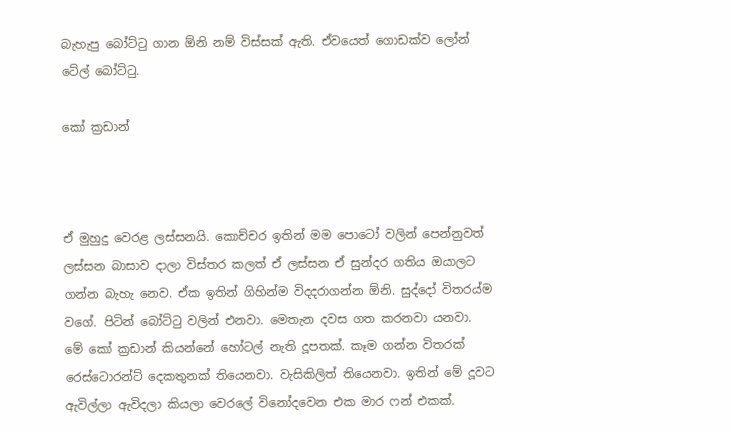බැහැපු බෝට්ටු ගාන ඕනි නම් විස්සක් ඇති. ඒවයෙත් ගොඩක්ව ලෝන් ටේල් බෝට්ටු.

කෝ ක්‍රඩාන්



ඒ මුහුදු වෙරළ ලස්සනයි. කොච්චර ඉතින් මම පොටෝ වලින් පෙන්නුවත් ලස්සන බාසාව දාලා විස්තර කලත් ඒ ලස්සන ඒ සුන්දර ගතිය ඔයාලට ගන්න බැහැ නෙව. ඒක ඉතින් ගිහින්ම විදදරාගන්න ඕනි. සුද්දෝ විතරය්ම වගේ. පිටින් බෝට්ටු වලින් එනවා. මෙතැන දවස ගත කරනවා යනවා. මේ කෝ ක්‍රඩාන් කියන්නේ හෝටල් නැති දූපතක්. කෑම ගන්න විතරක් රෙස්ටොරන්ට් දෙකතුනක් තියෙනවා. වැසිකිලිත් තියෙනවා. ඉතින් මේ දූවට ඇවිල්ලා ඇවිදලා කියලා වෙරලේ විනෝදවෙන එක මාර ෆන් එකක්.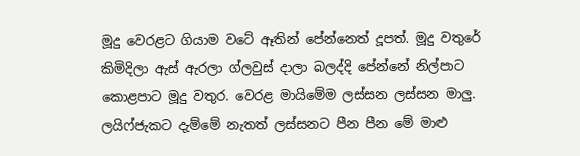මූදු වෙරළට ගියාම වටේ ඈතින් පේන්නෙත් දූපත්. මූදු වතුරේ කිමිදිලා ඇස් ඇරලා ග්ලවුස් දාලා බලද්දි පේන්නේ නිල්පාට කොළපාට මූදු වතුර. වෙරළ මායිමේම ලස්සන ලස්සන මාලු. ලයිෆ්ජැකට දැම්මේ නැතත් ලස්සනට පීන පීන මේ මාළු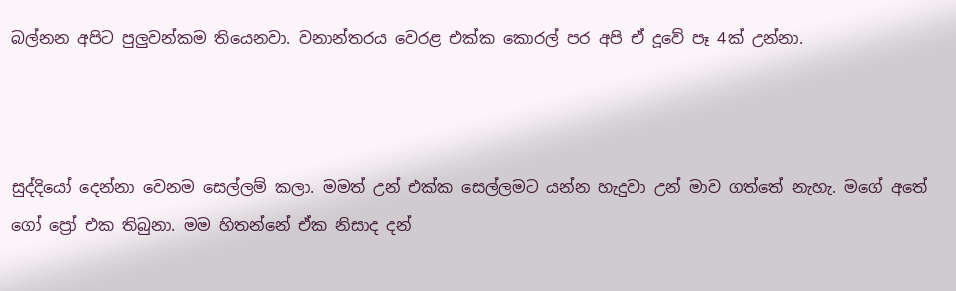බල්නන අපිට පුලුවන්කම තියෙනවා. වනාන්තරය වෙරළ එක්ක කොරල් පර අපි ඒ දූවේ පෑ 4ක් උන්නා.



සුද්දියෝ දෙන්නා වෙනම සෙල්ලම් කලා. මමත් උන් එක්ක සෙල්ලමට යන්න හැදුවා උන් මාව ගත්තේ නැහැ. මගේ අතේ ගෝ ප්‍රෝ එක තිබුනා. මම හිතන්නේ ඒක නිසාද දන්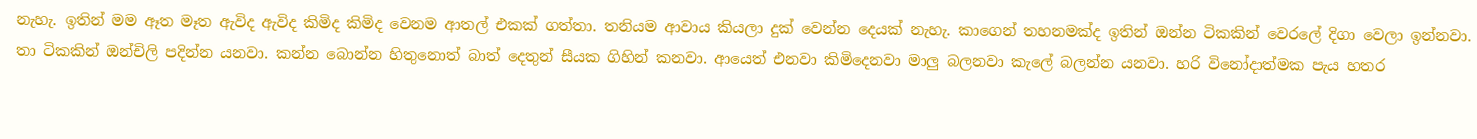නැහැ. ඉතින් මම ඈත මෑත ඇවිද ඇවිද කිමිද කිමිද වෙනම ආතල් එකක් ගත්තා. තනියම ආවාය කියලා දුක් වෙන්න දෙයක් නැහැ. කාගෙන් තහනමක්ද ඉතින් ඔන්න ටිකකින් වෙරලේ දිගා වෙලා ඉන්නවා. තා ටිකකින් ඔන්චිලි පදින්න යනවා. කන්න බොන්න හිතුනොත් බාත් දෙතුන් සීයක ගිහින් කනවා. ආයෙත් එනවා කිමිදෙනවා මාලු බලනවා කැලේ බලන්න යනවා. හරි විනෝදාත්මක පැය හතර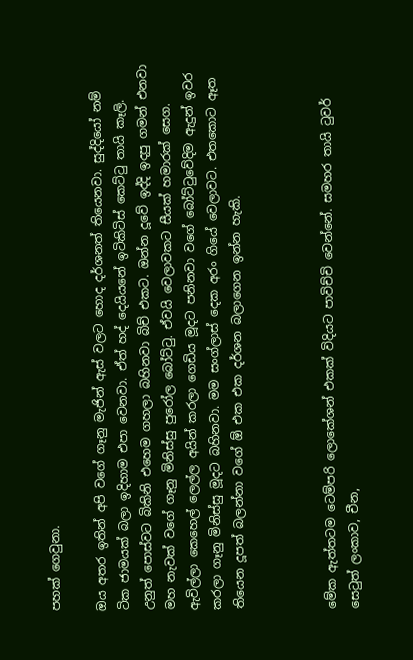පහක් ගෙවුනා.

ඔය අතර ඉතින් අපි වගේ ගෑනු මැජින් ඇස් වලට හොද දර්ශනත් තියෙනවා. සුද්දියෝ නම් ටික ජාමයක් බලා ඉදිහාම එපා වෙනවා. ඒත් හද් දෙයියනේ ඉටිකිටිස් කෙට්ටු තායි කෑලි. උනුත් පොස්වට බිකිනි එහෙම ගහලා බහිනවා බිච් එකට. ඔන්න දූවේ ඉද්දි ඉදපු ගමන් එනවා මහ නැවක් වගේ ගෑනු මිනිස්සු පුරෝල බෝට්ටු. ඒවයි වෙලාවකට සීයක් හමාරක් සෙග. ඇවිල්ලා කෙහෙල් ලෙල්ල අයින් කරලා ගෙඩිය මූදට පනිනවා වගේ බෝට්ටුවේදිම ඇදුන් ඉවර කරලා ගෑනු මිනිස්සු මූදට බහිනවා. මම සංග්ලාස් දෙක අරං ගියේ වෙලාවට. එතකොට ඈත තියෙන දූපත් බලන්නා වගේ ඕ එක එක දර්ශන බලාගෙන ඉන්න හැකි.



මේක ඇත්තටම ටෙම්පරි ලොකේශන් එකක් විදියට පාවිච්චි වෙන්නේ. සමහර තායි ටුවර් සෙටුත් ලංකාව, චීන,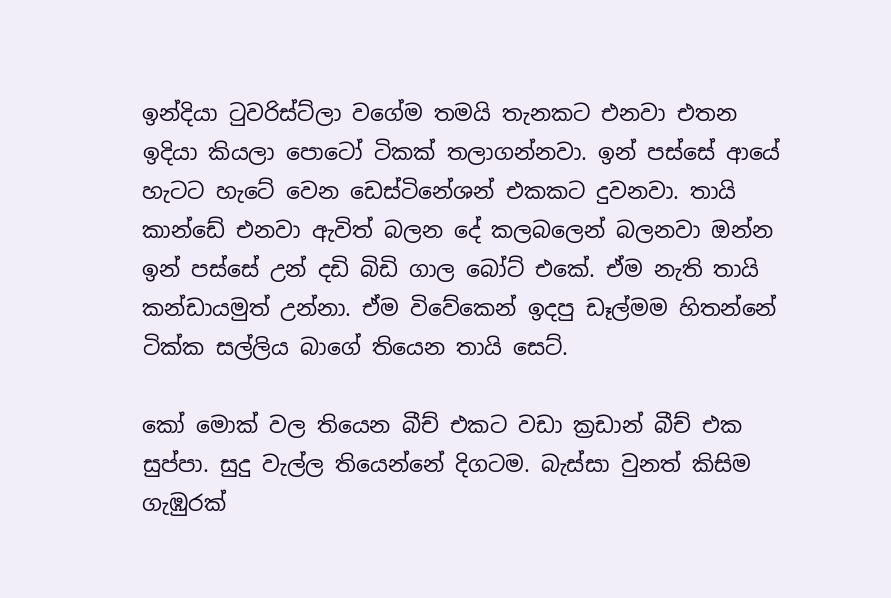ඉන්දියා ටුවරිස්ට්ලා වගේම තමයි තැනකට එනවා එතන ඉදියා කියලා පොටෝ ටිකක් තලාගන්නවා. ඉන් පස්සේ ආයේ හැටට හැටේ වෙන ඩෙස්ටිනේශන් එකකට දුවනවා. තායි කාන්ඩේ එනවා ඇවිත් බලන දේ කලබලෙන් බලනවා ඔන්න ඉන් පස්සේ උන් දඩි බිඩි ගාල බෝට් එකේ. ඒම නැති තායි කන්ඩායමුත් උන්නා. ඒම විවේකෙන් ඉදපු ඩෑල්මම හිතන්නේ ටික්ක සල්ලිය බාගේ තියෙන තායි සෙට්.

කෝ මොක් වල තියෙන බීච් එකට වඩා ක්‍රඩාන් බීච් එක සුප්පා. සුදු වැල්ල තියෙන්නේ දිගටම. බැස්සා වුනත් කිසිම ගැඹුරක්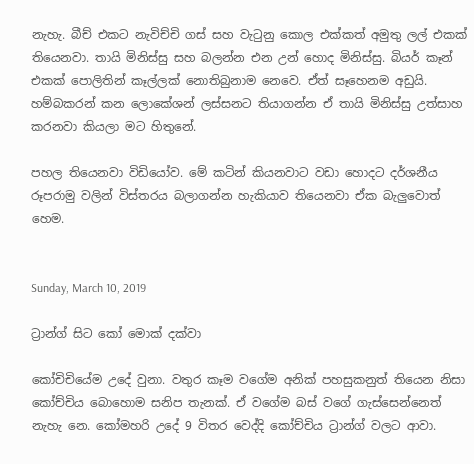නැහැ. බීච් එකට නැවිච්චි ගස් සහ වැටුනු කොල එක්කත් අමුතු ලල් එකක් තියෙනවා. තායි මිනිස්සු සහ බලන්න එන උන් හොද මිනිස්සු. බියර් කෑන් එකක් පොලිතින් කෑල්ලක් නොතිබුනාම නෙවෙ. ඒත් සෑහෙනම අඩුයි. හම්බකරන් කන ලොකේශන් ලස්සනට තියාගන්න ඒ තායි මිනිස්සු උත්සාහ කරනවා කියලා මට හිතුනේ.

පහල තියෙනවා විඩියෝව. මේ කටින් කියනවාට වඩා හොදට දර්ශනීය රූපරාමු වලින් විස්තරය බලාගන්න හැකියාව තියෙනවා ඒක බැලුවොත් හෙම.


Sunday, March 10, 2019

ට්‍රාන්ග් සිට කෝ මොක් දක්වා

කෝචිචියේම උදේ වුනා. වතුර කෑම වගේම අනික් පහසුකනුත් තියෙන නිසා කෝච්චිය බොහොම සනිප තැනක්. ඒ වගේම බස් වගේ ගැස්සෙන්නෙත් නැහැ නෙ. කෝමහරි උදේ 9 විතර වෙද්දි කෝච්චිය ට්‍රාන්ග් වලට ආවා.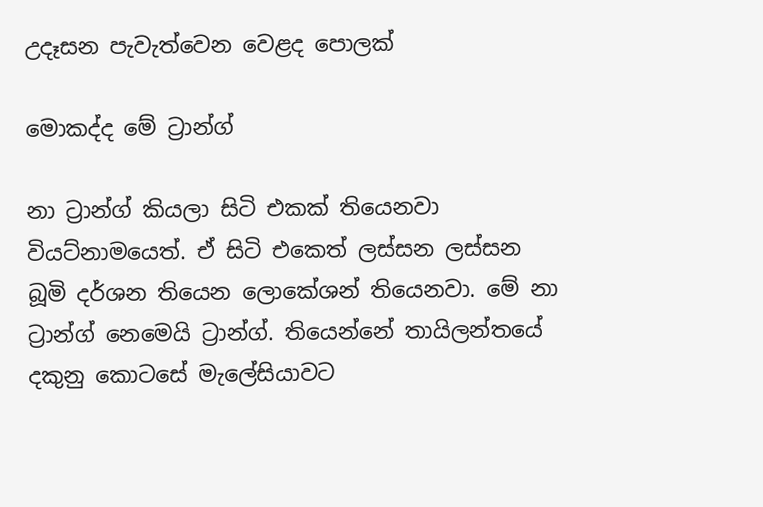උදෑසන පැවැත්වෙන වෙළද පොලක්

මොකද්ද මේ ට්‍රාන්ග්

නා ට්‍රාන්ග් කියලා සිටි එකක් තියෙනවා වියට්නාමයෙත්. ඒ සිටි එකෙත් ලස්සන ලස්සන බූමි දර්ශන තියෙන ලොකේශන් තියෙනවා. මේ නා ට්‍රාන්ග් නෙමෙයි ට්‍රාන්ග්. තියෙන්නේ තායිලන්තයේ දකුනු කොටසේ මැලේසියාවට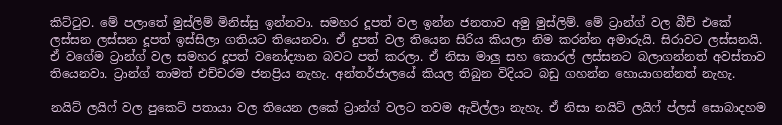කිට්ටුව. මේ පලාතේ මුස්ලිම් මිනිස්සු ඉන්නවා. සමහර දූපත් වල ඉන්න ජනතාව අමු මුස්ලිම්. මේ ට්‍රාන්ග් වල බීච් එකේ ලස්සන ලස්සන දූපත් ඉස්සිලා ගතියට තියෙනවා. ඒ දුපත් වල තියෙන සිරිය කියලා නිම කරන්න අමාරුයි. සිරාවට ලස්සනයි. ඒ වගේම ට්‍රාන්ග් වල සමහර දූපත් වනෝද්‍යාන බවට පත් කරලා. ඒ නිසා මාලු සහ කොරල් ලස්සනට බලාගන්නත් අවස්තාව තියෙනවා. ට්‍රාන්ග් තාමත් එච්චරම ජනප්‍රිය නැහැ. අන්තර්ජාලයේ කියල තිබුන විදියට බඩු ගහන්න හොයාගන්නත් නැහැ.

නයිට් ලයිෆ් වල පුකෙට් පතායා වල තියෙන ලකේ ට්‍රාන්ග් වලට තවම ඇවිල්ලා නැහැ. ඒ නිසා නයිට් ලයිෆ් ප්ලස් සොබාදහම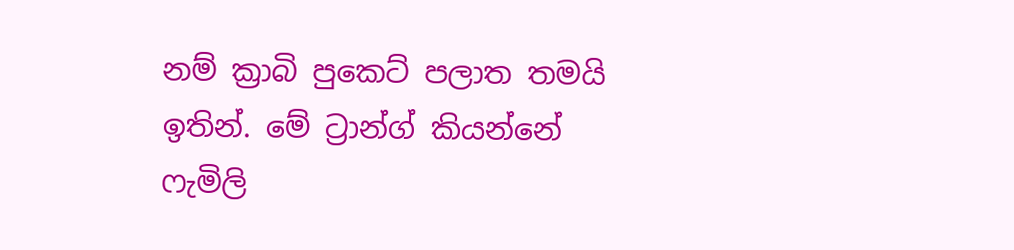නම් ක්‍රාබි පුකෙට් පලාත තමයි ඉතින්. මේ ට්‍රාන්ග් කියන්නේ ෆැමිලි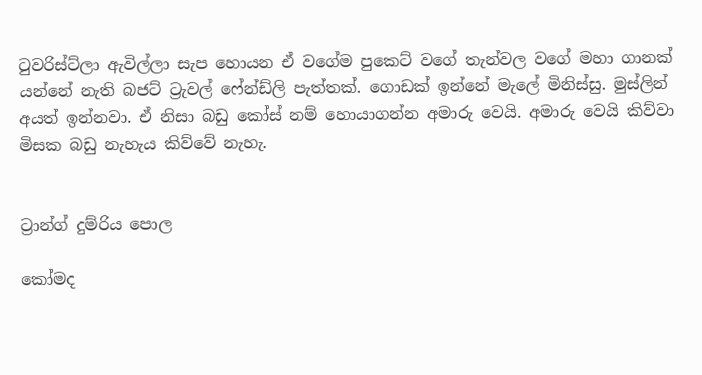ටුවරිස්ට්ලා ඇවිල්ලා සැප හොයන ඒ වගේම පුකෙට් වගේ තැන්වල වගේ මහා ගානක් යන්නේ නැති බජට් ට්‍රැවල් ෆේන්ඩ්ලි පැත්තක්. ගොඩක් ඉන්නේ මැලේ මිනිස්සු. මුස්ලින් අයත් ඉන්නවා. ඒ නිසා බඩු කෝස් නම් හොයාගන්න අමාරු වෙයි. අමාරු වෙයි කිව්වා මිසක බඩු නැහැය කිව්වේ නැහැ.


ට්‍රාන්ග් දුම්රිය පොල

කෝමද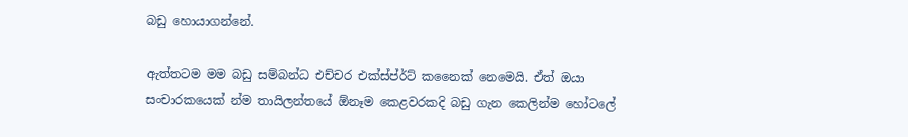බඩු හොයාගන්නේ.

ඇත්තටම මම බඩු සම්බන්ධ එච්චර එක්ස්ප්ර්ට් කනෛක් නෙමෙයි. ඒත් ඔයා සංචාරකයෙක් න්ම තායිලන්තයේ ඕනෑම කෙළවරකදි බඩු ගැන කෙලින්ම හෝටලේ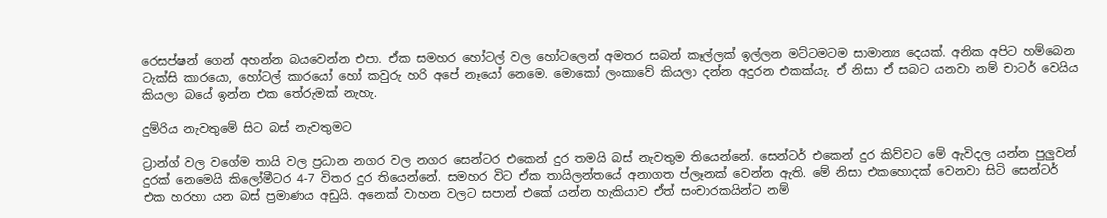රෙසප්ෂන් ගෙන් අහන්න බයවෙන්න එපා. ඒක සමහර හෝටල් වල හෝටලෙන් අමතර සබන් කෑල්ලක් ඉල්ලන මට්ටමටම සාමාන්‍ය දෙයක්. අනික අපිට හම්බෙන ටැක්සි කාරයො, හෝටල් කාරයෝ හෝ කවුරු හරි අපේ නෑයෝ නෙමෙ. මොකෝ ලංකාවේ කියලා දන්න අදුරන එකක්යැ. ඒ නිසා ඒ සබට යනවා නම් චාටර් වෙයිය කියලා බයේ ඉන්න එක තේරුමක් නැහැ.

දුම්රිය නැවතුමේ සිට බස් නැවතුමට

ට්‍රාන්ග් වල වගේම තායි වල ප්‍රධාන නගර වල නගර සෙන්ටර එකෙන් දුර තමයි බස් නැවතුම තියෙන්නේ. සෙන්ටර් එකෙන් දුර කිව්වට මේ ඇවිදල යන්න පුලුවන් දුරක් නෙමෙයි කිලෝමීටර 4-7 විතර දුර තියෙන්නේ. සමහර විට ඒක තායිලන්තයේ අනාගත ප්ලෑනක් වෙන්න ඇති. මේ නිසා එකහොදක් වෙනවා සිටි සෙන්ටර් එක හරහා යන බස් ප්‍රමාණය අඩුයි. අනෙක් වාහන වලට සපාන් එකේ යන්න හැකියාව ඒත් සංචාරකයින්ට නම්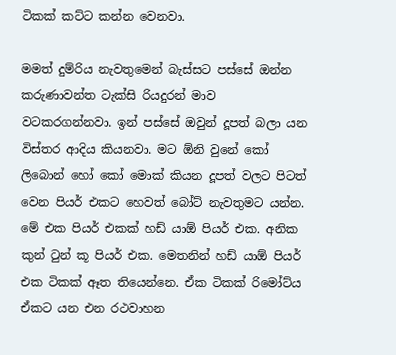ටිකක් කට්ට කන්න වෙනවා.

මමත් දුම්රිය නැවතුමෙන් බැස්සට පස්සේ ඔන්න කරුණාවන්ත ටැක්සි රියදුරන් මාව වටකරගන්නවා. ඉන් පස්සේ ඔවුන් දූපත් බලා යන විස්තර ආදිය කියනවා. මට ඕනි වුනේ කෝ ලිබොන් හෝ කෝ මොක් කියන දූපත් වලට පිටත් වෙන පියර් එකට හෙවත් බෝට් නැවතුමට යන්න. මේ එක පියර් එකක් හඩ් යාඕ පියර් එක. අනික කුන් ටුන් කූ පියර් එක. මෙතනින් හඩ් යාඕ පියර් එක ටිකක් ඈත තියෙන්නෙ. ඒක ටිකක් රිමෝට්ය ඒකට යන එන රථවාහන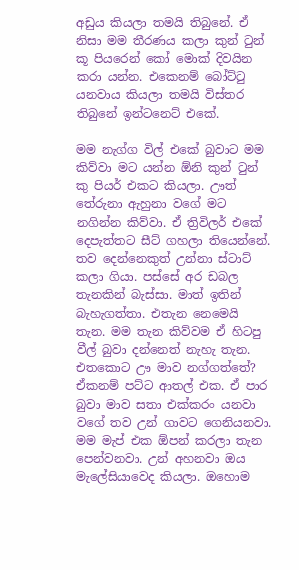අඩුය කියලා තමයි තිබුනේ. ඒ නිසා මම තීරණය කලා කුන් ටුන් කූ පියරෙන් කෝ මොක් දිවයින කරා යන්න. එකෙනම් බෝට්ටු යනවාය කියලා තමයි විස්තර තිබුනේ ඉන්ටනෙට් එකේ.

මම නැග්ග විල් එකේ බුවාට මම කිව්වා මට යන්න ඕනි කුන් ටුන් කු පියර් එකට කියලා. ඌත් තේරුනා ඇහුනා වගේ මට නගින්න කිව්වා. ඒ ත්‍රිවිලර් එකේ දෙපැත්තට සීට් ගහලා තියෙන්නේ. තව දෙන්නෙකුත් උන්නා ස්ටාට් කලා ගියා. පස්සේ අර ඩබල තැනකින් බැස්සා. මාත් ඉතින් බැහැගත්තා. එතැන නෙමෙයි තැන. මම තැන කිව්වම ඒ හිටපු වීල් බුවා දන්නෙත් නැහැ තැන. එතකොට ඌ මාව නග්ගත්තේ? ඒකනම් පට්ට ආතල් එක. ඒ පාර බුවා මාව සතා එක්කරං යනවා වගේ තව උන් ගාවට ගෙනියනවා. මම මැප් එක ඕපන් කරලා තැන පෙන්වනවා. උන් අහනවා ඔය මැලේසියාවෙද කියලා. ඔහොම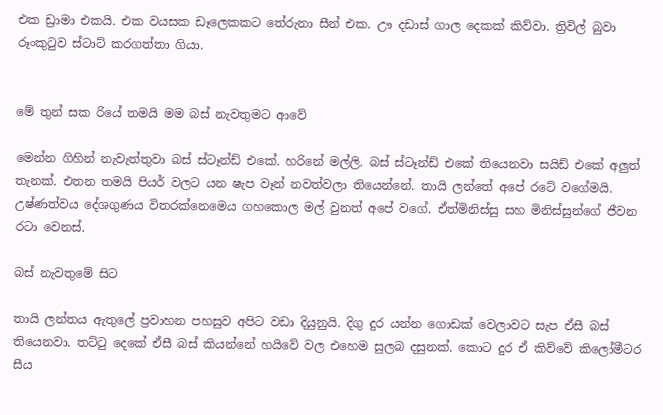එක ඩ්‍රාමා එකයි. එක වයසක ඩෑලෙකකට තේරුනා සීන් එක. ඌ දඩාස් ගාල දෙකක් කිව්වා. ත්‍රිවිල් බුවා රූංකුටුව ස්ටාට් කරගත්තා ගියා.


මේ තුන් සක රියේ තමයි මම බස් නැවතුමට ආවේ

මෙන්න ගිහින් නැවැත්තුවා බස් ස්ටෑන්ඩ් එකේ. හරිනේ මල්ලි. බස් ස්ටෑන්ඩ් එකේ තියෙනවා සයිඩ් එකේ අලුත් තැනක්. එතන තමයි පියර් වලට යන ෂැප වෑන් නවත්වලා තියෙන්නේ. තායි ලන්තේ අපේ රටේ වගේමයි. උෂ්ණත්වය දේශගුණය විතරක්නෙමෙය ගහකොල මල් වුනත් අපේ වගේ. ඒත්මිනිස්සු සහ මිනිස්සුන්ගේ ජීවන රටා වෙනස්.

බස් නැවතුමේ සිට

තායි ලන්තය ඇතුලේ ප්‍රවාහන පහසුව අපිට වඩා දියුනුයි. දිගු දුර යන්න ගොඩක් වෙලාවට සැප ඒසී බස් තියෙනවා. තට්ටු දෙකේ ඒසී බස් කියන්නේ හයිවේ වල එහෙම සුලබ දසුනක්. කොට දුර ඒ කිව්වේ කිලෝමීටර සීය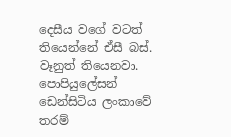දෙසීය වගේ වටත් තියෙන්නේ ඒසී බස්. වෑනුත් තියෙනවා. පොපියුලේසන් ඩෙන්සිටිය ලංකාවේ තරම්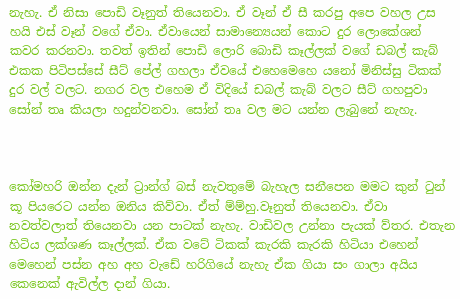නැහැ. ඒ නිසා පොඩි වෑනුත් තියෙනවා. ඒ වෑන් ඒ සී කරපු අපෙ වහල උස හයි එස් වෑන් වගේ ඒවා. ඒවායෙන් සාමාන්‍යෙයන් කොට දුර ලොකේශන් කවර කරනවා. තවත් ඉතින් පොඩි ලොරි බොඩි කෑල්ලක් වගේ ඩබල් කැබ් එකක පිටිපස්සේ සීට් පේල් ගහලා ඒවයේ එහෙමෙහෙ යනෝ මිනිස්සු ටිකක් දුර වල් වලට. නගර වල එහෙම ඒ විදියේ ඩබල් කැබ් වලට සීට් ගහපුවා සෝන් තෘ කියලා හදුන්වනවා. සෝන් තෘ වල මට යන්න ලැබුනේ නැහැ.



කෝමහරි ඔන්න දැන් ට්‍රාන්ග් බස් නැවතුමේ බැහැල සනීපෙන මමට කුන් ටුන් කූ පියරෙට යන්න ඔනිය කිව්වා. ඒත් ම්ම්හු.වෑනුත් තියෙනවා. ඒවා නවත්වලාත් තියෙනවා යන පාටක් නැහැ. වාඩිවල උන්නා පැයක් ව්තර. එතැන හිටිය ලක්ශණ කෑල්ලක්. ඒක වටේ ටිකක් කැරකි කැරකි හිටියා එහෙන් මෙහෙන් පස්න අහ අහ වැඩේ හරිගියේ නැහැ ඒක ගියා සං ගාලා අයිය කෙනෙක් ඇවිල්ල දාන් ගියා.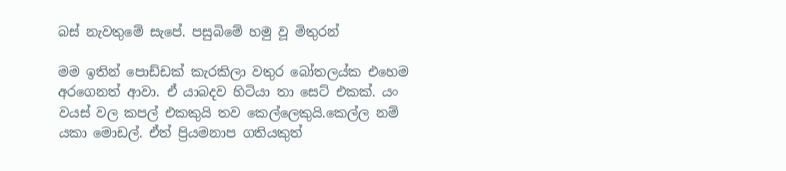බස් නැවතුමේ සැපේ. පසුබිමේ හමු වූ මිතුරන්

මම ඉතින් පොඩ්ඩක් කැරකිලා වතුර බෝතලය්ක එහෙම අරගෙනත් ආවා. ඒ යාබදව හිටියා තා සෙට් එකක්. යං වයස් වල කපල් එකකුයි තව කෙල්ලෙකුයි.කෙල්ල නම් යකා මොඩල්. ඒත් ප්‍රියමනාප ගතියකුත්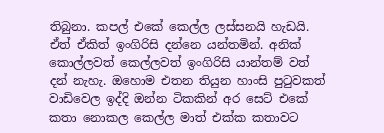තිබුනා. කපල් එකේ කෙල්ල ලස්සනයි හැඩයි. ඒත් ඒකිත් ඉංගිරිසි දන්නෙ යන්තමින්. අනික් කොල්ලවත් කෙල්ලවත් ඉංගිරිසි යාන්තම් වත් දන් නැහැ. ඔහොම එතන තියුන හාංසි පුටුවකත් වාඩිවෙල ඉද්දි ඔන්න ටිකකින් අර සෙට් එකේ කතා නොකල කෙල්ල මාත් එක්ක කතාවට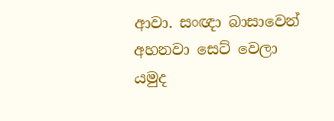ආවා. සංඥා බාසාවෙන් අහනවා සෙට් වෙලා යමුද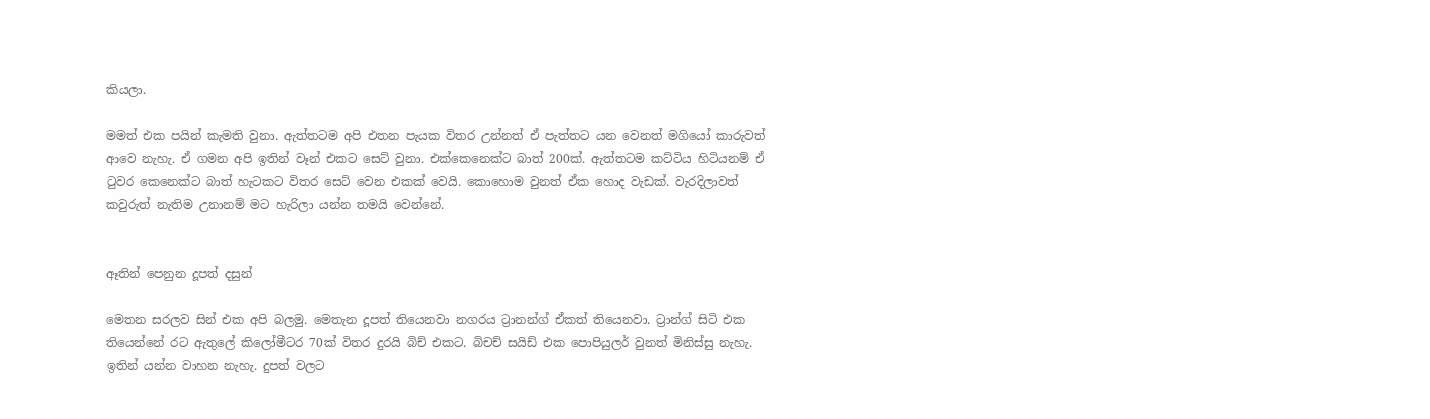කියලා.

මමත් එක පයින් කැමති වුනා. ඇත්තටම අපි එතන පැයක විතර උන්නත් ඒ පැත්තට යන වෙනත් මගියෝ කාරුවත් ආවෙ නැහැ. ඒ ගමන අපි ඉතින් වෑන් එකට සෙට් වුනා. එක්කෙනෙක්ට බාත් 200ක්. ඇත්තටම කට්ටිය හිටියනම් ඒ ටුවර කෙනෙක්ට බාත් හැටකට විතර සෙට් වෙන එකක් වෙයි. කොහොම වුනත් ඒක හොද වැඩක්. වැරදිලාවත් කවුරුත් නැතිම උනානම් මට හැරිලා යන්න තමයි වෙන්නේ.


ඈතින් පෙනුන දූපත් දසුන්

මෙතන සරලව සින් එක අපි බලමු. මෙතැන දූපත් තියෙනවා නගරය ට්‍රානන්ග් ඒකත් තියෙනවා. ට්‍රාන්ග් සිටි එක තියෙන්නේ රට ඇතුලේ කිලෝමීටර 70ක් විතර දුරයි බිච් එකට. බිචච් සයිඩ් එක පොපියුලර් වුනත් මිනිස්සු නැහැ. ඉතින් යන්න වාහන නැහැ. දුපත් වලට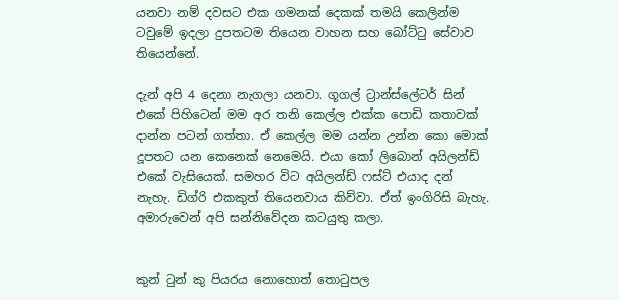යනවා නම් දවසට එක ගමනක් දෙකක් තමයි කෙලින්ම ටවුමේ ඉදලා දුපතටම තියෙන වාහන සහ බෝට්ටු සේවාව තියෙන්නේ.

දැන් අපි 4 දෙනා නැගලා යනවා. ගූගල් ට්‍රාන්ස්ලේටර් සින් එකේ පිහිටෙන් මම අර තනි කෙල්ල එක්ක පොඩි කතාවක් දාන්න පටන් ගත්තා. ඒ කෙල්ල මම යන්න උන්න කො මොක් දූපතට යන කෙනෙක් නෙමෙයි. එයා කෝ ලිබොන් අයිලන්ඩ් එකේ වැසියෙක්. සමහර විට අයිලන්ඩ් ෆස්ට් එයාද දන් නැහැ. ඩිග්රි එකකුත් තියෙනවාය කිව්වා. ඒත් ඉංගිරිසි බැහැ. අමාරුවෙන් අපි සන්නිවේදන කටයුතු කලා.


කුන් ටුන් කු පියරය නොහොත් තොටුපල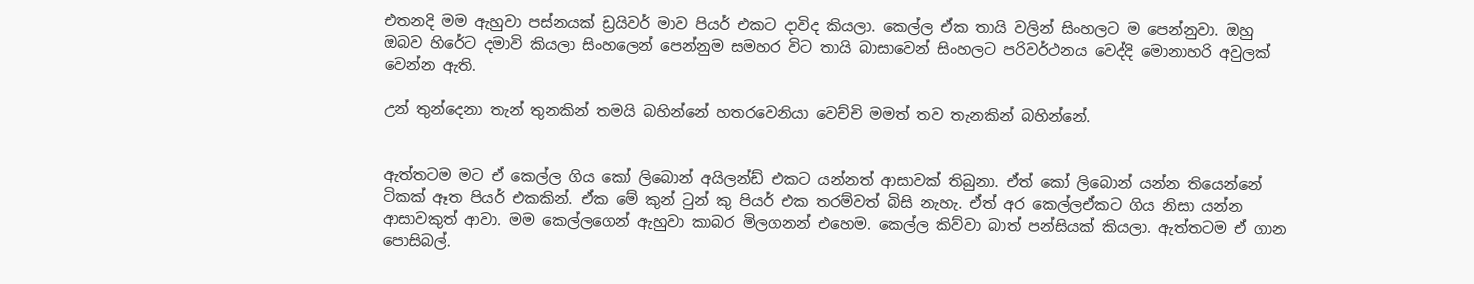එතනදි මම ඇහුවා පස්නයක් ඩ්‍රයිවර් මාව පියර් එකට දාවිද කියලා. කෙල්ල ඒක තායි වලින් සිංහලට ම පෙන්නුවා. ඔහු ඔබව හිරේට දමාවි කියලා සිංහලෙන් පෙන්නුම සමහර විට තායි බාසාවෙන් සිංහලට පරිවර්ථනය වෙද්දි මොනාහරි අවුලක් වෙන්න ඇති.

උන් තුන්දෙනා තැන් තුනකින් තමයි බහින්නේ හතරවෙනියා වෙච්චි මමත් තව තැනකින් බහින්නේ.


ඇත්තටම මට ඒ කෙල්ල ගිය කෝ ලිබොන් අයිලන්ඩ් එකට යන්නත් ආසාවක් තිබුනා. ඒත් කෝ ලිබොන් යන්න තියෙන්නේ ටිකක් ඈත පියර් එකකින්. ඒක මේ කුන් ටුන් කු පියර් එක තරම්වත් බිසි නැහැ. ඒත් අර කෙල්ලඒකට ගිය නිසා යන්න ආසාවකුත් ආවා. මම කෙල්ලගෙන් ඇහුවා කාබර මිලගනන් එහෙම. කෙල්ල කිව්වා බාත් පන්සියක් කියලා. ඇත්තටම ඒ ගාන පොසිබල්.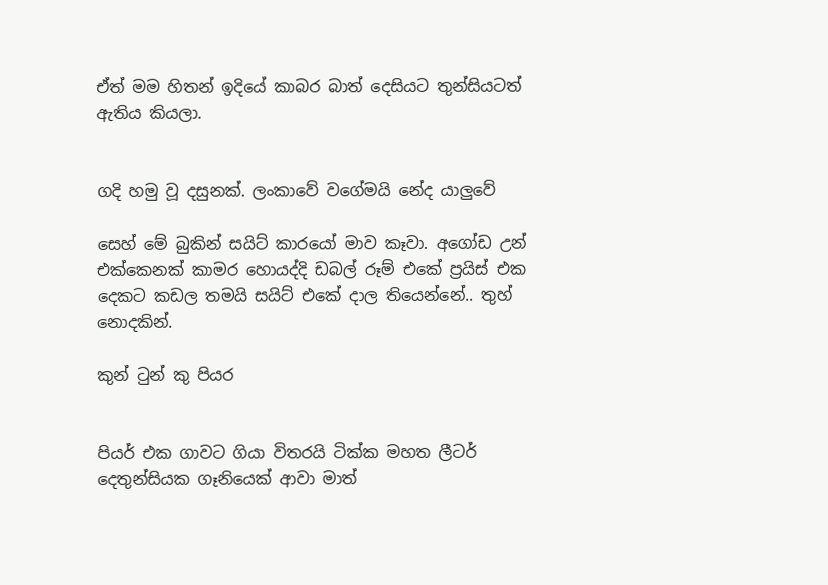ඒත් මම හිතන් ඉදියේ කාබර බාත් දෙසියට තුන්සියටත් ඇතිය කියලා.


ගදි හමු වූ දසුනක්. ලංකාවේ වගේමයි නේද යාලුවේ

සෙහ් මේ බුකින් සයිට් කාරයෝ මාව කෑවා. අගෝඩ උන් එක්කෙනක් කාමර හොයද්දි ඩබල් රූම් එකේ ප්‍රයිස් එක දෙකට කඩල තමයි සයිට් එකේ දාල තියෙන්නේ.. තුහ් නොදකින්.

කුන් ටුන් කු පියර


පියර් එක ගාවට ගියා විතරයි ටික්ක මහත ලීටර් දෙතුන්සියක ගෑනියෙක් ආවා මාත්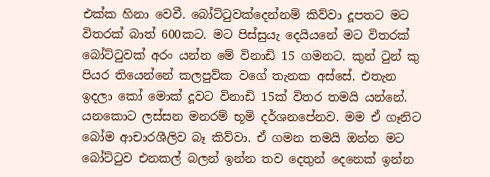එක්ක හිනා වෙවී. බෝට්ටුවක්දෙන්නම් කිව්වා දූපතට මට විතරක් බාත් 600කට. මට පිස්සුයැ දෙයියනේ මට විතරක් බෝට්ටුවක් අරං යන්න මේ විනාඩි 15 ගමනට. කුන් ටුන් කු පියර තියෙන්නේ කලපුව්ක වගේ තැනක අස්සේ. එතැන ඉදලා කෝ මොක් දූවට විනාඩි 15ක් විතර තමයි යන්නේ. යනකොට ලස්සන මනරම් භූමි දර්ශනපේනව. මම ඒ ගෑනිට බෝම ආචාරශීලිව බෑ කිව්වා. ඒ ගමන තමයි ඔන්න මට බෝට්ටුව එනකල් බලන් ඉන්න තව දෙතුන් දෙනෙක් ඉන්න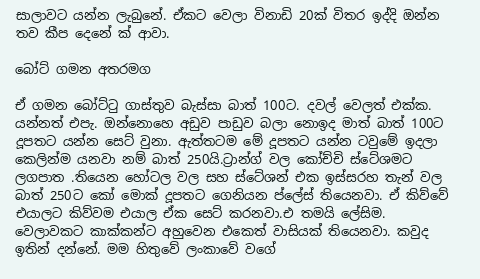සාලාවට යන්න ලැබුනේ. ඒකට වෙලා විනාඩි 20ක් විතර ඉද්දි ඔන්න තව කීප දෙනේ ක් ආවා.

බෝට් ගමන අතරමග

ඒ ගමන බෝට්ටු ගාස්තුව බැස්සා බාත් 100ට. දවල් වෙලත් එක්ක. යන්නත් එපැ. ඔන්නොහෙ අඩුව පාඩුව බලා නොඉද මාත් බාත් 100ට දූපතට යන්න සෙට් වුනා. ඇත්තටම මේ දූපතට යන්න ටවුමේ ඉදලා කෙලින්ම යනවා නම් බාත් 250යි.ට්‍රාන්ග් වල කෝච්චි ස්ටේශමට ලගපාත .තියෙන හෝටල වල සහ ස්ටේශන් එක ඉස්සරහ තැන් වල බාත් 250ට කෝ මොක් දූපතට ගෙනියන ප්ලේස් තියෙනවා. ඒ කිව්වේ එයාලට කිව්වම එයාල ඒක සෙට් කරනවා.එ තමයි ලේසිම. වෙලාවකට කාක්කන්ට අහුවෙන එකෙත් වාසියක් තියෙනවා. කවුද ඉතින් දන්නේ. මම හිතුවේ ලංකාවේ වගේ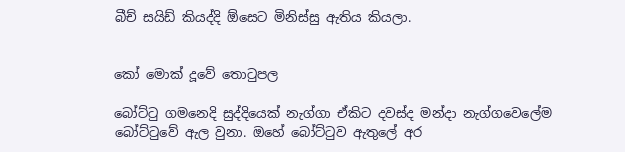බීච් සයිඩ් කියද්දි ඕසෙට මිනිස්සු ඇතිය කියලා.


කෝ මොක් දූවේ තොටුපල

බෝට්ටු ගමනෙදි සුද්දියෙක් නැග්ගා ඒකිට දවස්ද මන්දා නැග්ගවෙලේම බෝට්ටුවේ ඇල වුනා. ඔහේ බෝට්ටුව ඇතුලේ අර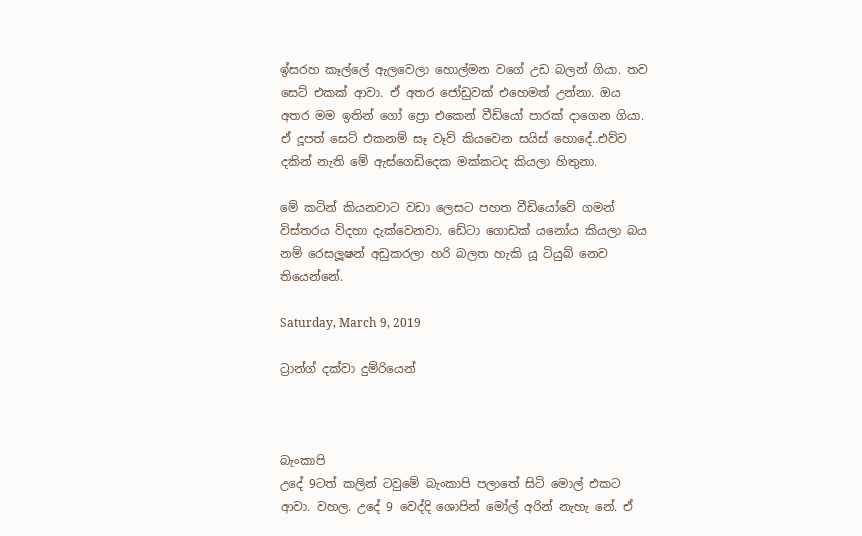ඉ්සරහ කෑල්ලේ ඇලවෙලා හොල්මන වගේ උඩ බලන් ගියා. තව සෙට් එකක් ආවා. ඒ අතර ජෝඩුවක් එහෙමත් උන්නා. ඔය අතර මම ඉතින් ගෝ ප්‍රො එකෙන් වීඩියෝ පාරක් දාගෙන ගියා. ඒ දූපත් සෙට් එකනම් සෑ වෑව් කියවෙන සයිස් හොදේ..එව්ව දකින් නැති මේ ඇස්ගෙඩිදෙක මක්කටද කියලා හිතුනා.

මේ කටින් කියනවාට වඩා ලෙසට පහත වීඩියෝවේ ගමන් විස්තරය විදහා දැක්වෙනවා. ඩේටා ගොඩක් යනෝය කියලා බය නම් රෙසලූෂන් අඩුකරලා හරි බලත හැකි යූ ටියුබ් නෙව තියෙන්නේ.

Saturday, March 9, 2019

ට්‍රාන්ග් දක්වා දුම්රියෙන්



බැංකාපි
උදේ 9ටත් කලින් ටවුමේ බැංකාපි පලාතේ සිටි මොල් එකට ආවා. වහල. උදේ 9 වෙද්දි ශොපින් මෝල් අරින් නැහැ නේ. ඒ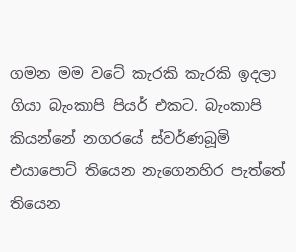ගමන මම වටේ කැරකි කැරකි ඉදලා ගියා බැංකාපි පියර් එකට. බැංකාපි කියන්නේ නගරයේ ස්වර්ණබූමි එයාපොට් තියෙන නැගෙනහිර පැත්තේ තියෙන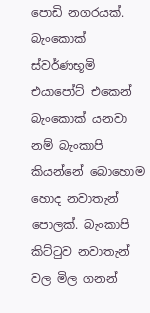පොඩි නගරයක්. බැංකොක් ස්වර්ණභූමි එයාපෝට් එකෙන් බැංකොක් යනවා නම් බැංකාපි කියන්නේ බොහොම හොද නවාතැන් පොලක්. බැංකාපි කිට්ටුව නවාතැන් වල මිල ගනන්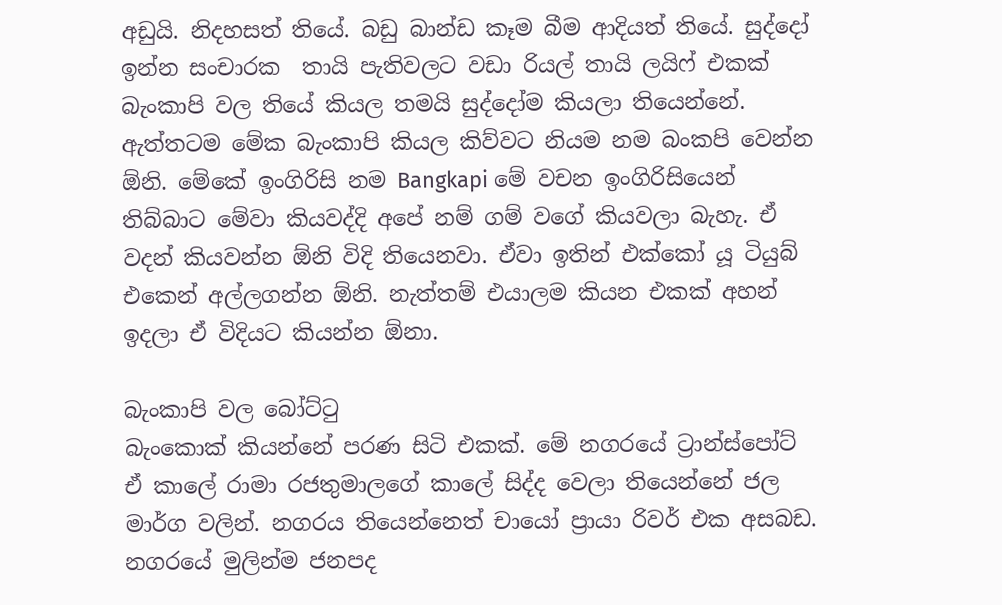අඩුයි. නිදහසත් තියේ. බඩු බාන්ඩ කෑම බීම ආදියත් තියේ. සුද්දෝ ඉන්න සංචාරක  තායි පැතිවලට වඩා රියල් තායි ලයිෆ් එකක් බැංකාපි වල තියේ කියල තමයි සුද්දෝම කියලා තියෙන්නේ.
ඇත්තටම මේක බැංකාපි කියල කිව්වට නියම නම බංකපි වෙන්න ඕනි. මේකේ ඉංගිරිසි නම Bangkapi මේ වචන ඉංගිරිසියෙන් තිබ්බාට මේවා කියවද්දි අපේ නම් ගම් වගේ කියවලා බැහැ. ඒ වදන් කියවන්න ඕනි විදි තියෙනවා. ඒවා ඉතින් එක්කෝ යූ ටියුබ් එකෙන් අල්ලගන්න ඕනි. නැත්තම් එයාලම කියන එකක් අහන් ඉදලා ඒ විදියට කියන්න ඕනා.

බැංකාපි වල බෝට්ටු
බැංකොක් කියන්නේ පරණ සිටි එකක්. මේ නගරයේ ට්‍රාන්ස්පෝට් ඒ කාලේ රාමා රජතුමාලගේ කාලේ සිද්ද වෙලා තියෙන්නේ ජල මාර්ග වලින්. නගරය තියෙන්නෙත් චායෝ ප්‍රායා රිවර් එක අසබඩ. නගරයේ මුලින්ම ජනපද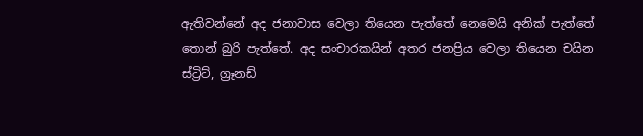ඇතිවන්නේ අද ජනාවාස වෙලා තියෙන පැත්තේ නෙමෙයි අනික් පැත්තේ තොන් බුරි පැත්තේ. අද සංචාරකයින් අතර ජනප්‍රිය වෙලා තියෙන චයින ස්ට්‍රිට්, ග්‍රෑනඩ්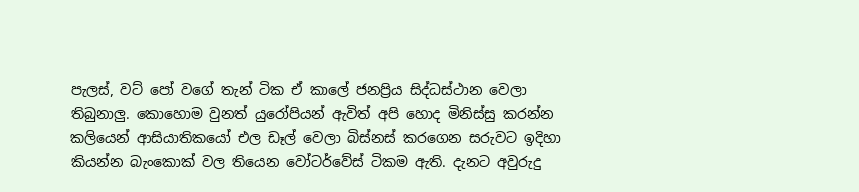පැලස්, වට් පෝ වගේ තැන් ටික ඒ කාලේ ජනප්‍රිය සිද්ධස්ථාන වෙලා තිබුනාලු. කොහොම වුනත් යුරෝපියන් ඇවිත් අපි හොද මිනිස්සු කරන්න කලියෙන් ආසියාතිකයෝ එල ඩෑල් වෙලා බිස්නස් කරගෙන සරුවට ඉදිහා කියන්න බැංකොක් වල තියෙන වෝටර්වේස් ටිකම ඇති. දැනට අවුරුදු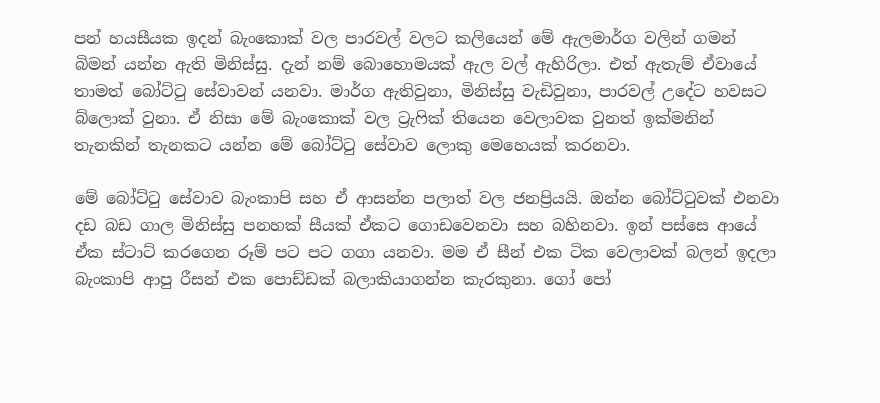පන් හයසීයක ඉදන් බැංකොක් වල පාරවල් වලට කලියෙන් මේ ඇලමාර්ග වලින් ගමන් බිමන් යන්න ඇති මිනිස්සු. දැන් නම් බොහොමයක් ඇල වල් ඇහිරිලා. එත් ඇතැම් ඒවායේ තාමත් බෝට්ටු සේවාවන් යනවා. මාර්ග ඇතිවුනා, මිනිස්සු වැඩිවුනා, පාරවල් උදේට හවසට බ්ලොක් වුනා. ඒ නිසා මේ බැංකොක් වල ට්‍රැෆික් තියෙන වෙලාවක වුනත් ඉක්මනින් තැනකින් තැනකට යන්න මේ බෝට්ටු සේවාව ලොකු මෙහෙයක් කරනවා.

මේ බෝට්ටු සේවාව බැංකාපි සහ ඒ ආසන්න පලාත් වල ජනප්‍රියයි. ඔන්න බෝට්ටුවක් එනවා දඩ බඩ ගාල මිනිස්සු පනහක් සීයක් ඒකට ගොඩවෙනවා සහ බහිනවා. ඉන් පස්සෙ ආයේ ඒක ස්ටාට් කරගෙන රූම් පට පට ගගා යනවා. මම ඒ සීන් එක ටික වෙලාවක් බලන් ඉදලා බැංකාපි ආපු රීසන් එක පොඩ්ඩක් බලාකියාගන්න කැරකුනා. ගෝ පෝ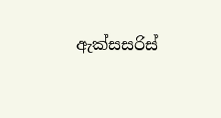ඇක්සසරිස්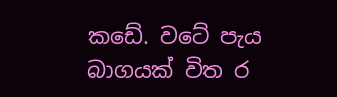කඩේ. වටේ පැය බාගයක් විත ර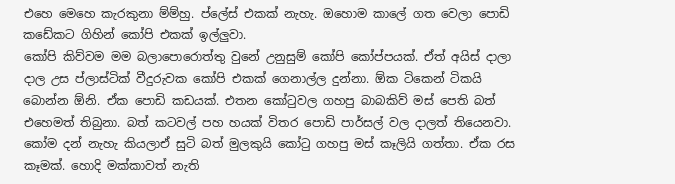එහෙ මෙහෙ කැරකුනා ම්ම්හු. ප්ලේස් එකක් නැහැ. ඔහොම කාලේ ගත වෙලා පොඩි කඩේකට ගිහින් කෝපි එකක් ඉල්ලුවා.
කෝපි කිව්වම මම බලාපොරොත්තු වුනේ උනුසුම් කෝපි කෝප්පයක්. ඒත් අයිස් දාලා දාල උස ප්ලාස්ටික් වීදුරුවක කෝපි එකක් ගෙනාල්ල දුන්නා. ඕක ටිකෙන් ටිකයි බොන්න ඕනි. ඒක පොඩි කඩයක්. එතන කෝටුවල ගහපු බාබකිව් මස් පෙති බත් එහෙමත් තිබුනා. බත් කටවල් පහ හයක් විතර පොඩි පාර්සල් වල දාලත් තියෙනවා. කෝම දන් නැහැ කියලාඒ සුටි බත් මුලකුයි කෝටු ගහපු මස් කෑලියි ගත්තා. ඒක රස කෑමක්. හොදි මක්කාවත් නැති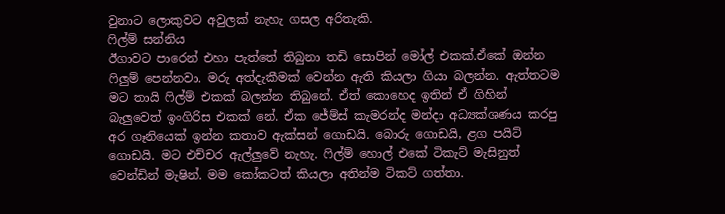වුනාට ලොකුවට අවුලක් නැහැ ගසල අරිතැකි.
ෆිල්ම් සන්නිය
ඊගාවට පාරෙන් එහා පැත්තේ තිබුනා තඩි සොපින් මෝල් එකක්.ඒකේ ඔන්න ෆිලුම් පෙන්නවා. මරු අත්දැකීමක් වෙන්න ඇති කියලා ගියා බලන්න. ඇත්තටම මට තායි ෆිල්ම් එකක් බලන්න තිබුනේ. ඒත් කොහෙද ඉතින් ඒ ගිහින් බැලුවෙත් ඉංගිරිස එකක් නේ. ඒක ජේම්ස් කැමරන්ද මන්දා අධ්‍යක්ශණය කරපු අර ගෑනියෙක් ඉන්න කතාව ඇක්සන් ගොඩයි. බොරු ගොඩයි, ළග පයිට් ගොඩයි. මට එච්චර ඇල්ලුවේ නැහැ. ෆිල්ම් හොල් එකේ ටිකැට් මැසිනුත් වෙන්ඩින් මැෂින්. මම කෝකටත් කියලා අතින්ම ටිකට් ගත්තා.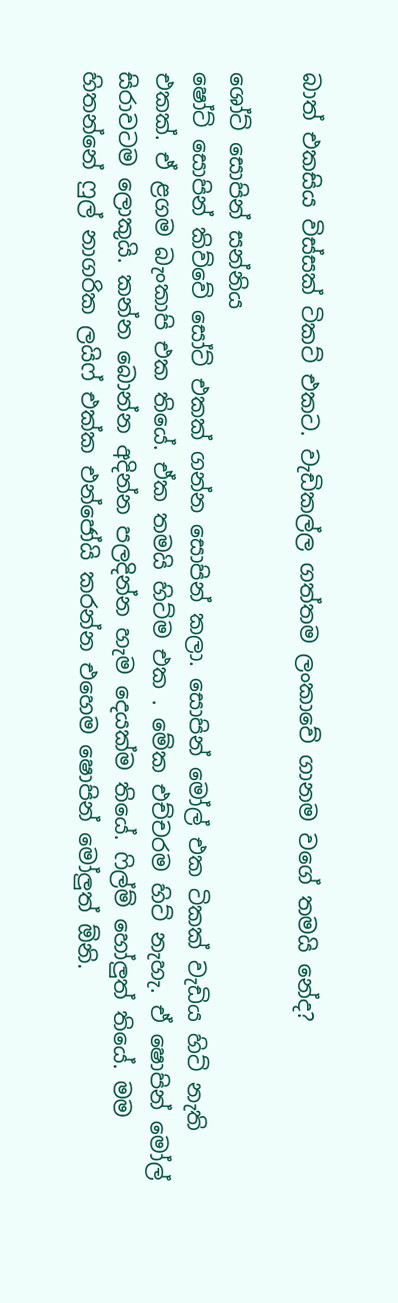බාත් එකසිය විස්සක් ටිකට් එකට. වැඩිකල්ල ගත්තම ලංකාවේ ගානම වගේ තමයි නේද?

ශෝට් සොපින් සන්නිය
ෂෝට් සොපින් කිව්වේ සෝට් එකක් ගන්න සොපින් කලා. සොපින් මෝල් එක ටිකක් වැඩිය හිට් නැති එකක්. ඒ ළගම බැංකාපි එක තියේ. ඒක තමයි හිට්ම එක . මේක එච්චරම හිට් නැහැ. ඒ ෂොපින් මෝල් සිරාවටම ලොකුයි. කන්න බොන්න අදින්න පලදින්න හැම දෙයක්ම තියේ. ෆිල්ම් හෝලුත් තියේ. මම හිතන්නේ ෆුල් නාගරික ලයිෆ් එක්ක එන්ජෝයි කරන්න එහෙම ෂොපින් මෝලුත් ඕනි.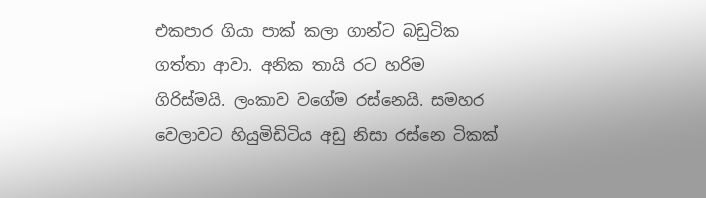එකපාර ගියා පාක් කලා ගාන්ට බඩුටික ගත්තා ආවා. අනික තායි රට හරිම ගිරිස්මයි. ලංකාව වගේම රස්නෙයි. සමහර වෙලාවට හියුමිඩිටිය අඩු නිසා රස්නෙ ටිකක්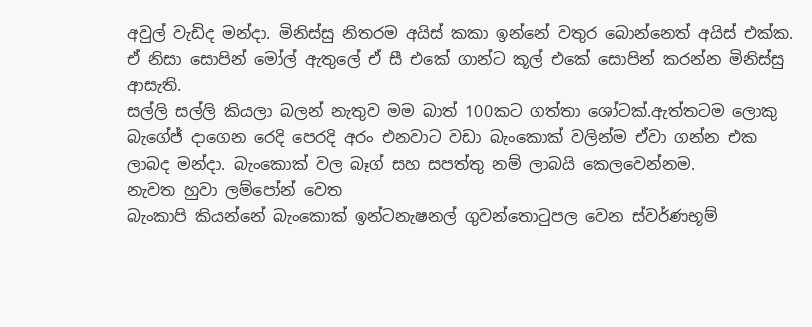අවුල් වැඩිද මන්දා. මිනිස්සු නිතරම අයිස් කකා ඉන්නේ වතුර බොන්නෙත් අයිස් එක්ක. ඒ නිසා සොපින් මෝල් ඇතුලේ ඒ සී එකේ ගාන්ට කූල් එකේ සොපින් කරන්න මිනිස්සු ආසැති.
සල්ලි සල්ලි කියලා බලන් නැතුව මම බාත් 100කට ගත්තා ශෝටක්.ඇත්තටම ලොකු බැගේජ් දාගෙන රෙදි පෙරදි අරං එනවාට වඩා බැංකොක් වලින්ම ඒවා ගන්න එක ලාබද මන්දා. බැංකොක් වල බෑග් සහ සපත්තු නම් ලාබයි කෙලවෙන්නම.
නැවත හුවා ලම්පෝන් වෙත
බැංකාපි කියන්නේ බැංකොක් ඉන්ටනැෂනල් ගුවන්තොටුපල වෙන ස්වර්ණභූම්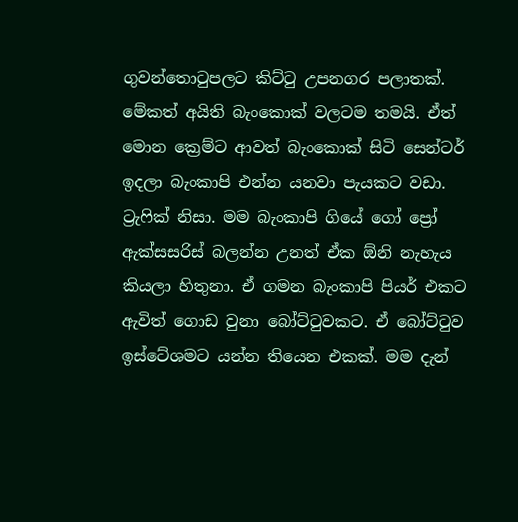ගුවන්තොටුපලට කිට්ටු උපනගර පලාතක්. මේකත් අයිති බැංකොක් වලටම තමයි. ඒත් මොන ක්‍රෙම්ට ආවත් බැංකොක් සිටි සෙන්ටර් ඉදලා බැංකාපි එන්න යනවා පැයකට වඩා. ට්‍රැෆික් නිසා. මම බැංකාපි ගියේ ගෝ ප්‍රෝ ඇක්සසරිස් බලන්න උනත් ඒක ඕනි නැහැය කියලා හිතුනා. ඒ ගමන බැංකාපි පියර් එකට ඇවිත් ගොඩ වුනා බෝට්ටුවකට. ඒ බෝට්ටුව ඉස්ටේශමට යන්න තියෙන එකක්. මම දැන්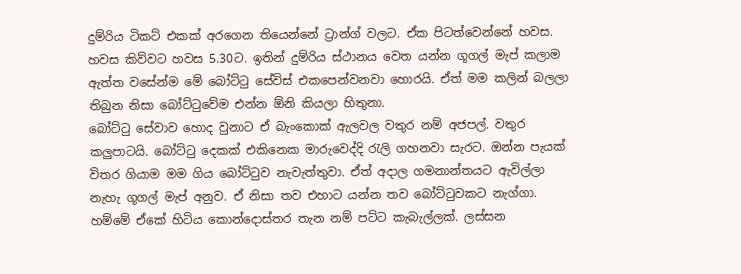දුම්රිය ටිකට් එකක් අරගෙන තියෙන්නේ ට්‍රාන්ග් වලට. ඒක පිටත්වෙන්නේ හවස. හවස කිව්වට හවස 5.30ට. ඉතින් දුම්රිය ස්ථානය වෙත යන්න ගූගල් මැප් කලාම ඇත්ත වසේන්ම මේ බෝට්ටු සේවිස් එකපෙන්වනවා හොරයි. ඒත් මම කලින් බලලා තිබුන නිසා බෝට්ටුවේම එන්න ඕනි කියලා හිතුනා.
බෝට්ටු සේවාව හොද වුනාට ඒ බැංකොක් ඇලවල වතුර නම් අජපල්. වතුර කලුපාටයි. බෝට්ටු දෙකක් එකිනෙක මාරුවෙද්දි රැලි ගහනවා සැරට. ඔන්න පැයක් විතර ගියාම මම ගිය බෝට්ටුව නැවැත්තුවා. ඒත් අදාල ගමනාන්තයට ඇවිල්ලා නැහැ ගූගල් මැප් අනුව. ඒ නිසා තව එහාට යන්න තව බෝට්ටුවකට නැග්ගා. හම්මේ ඒකේ හිටිය කොන්දොස්තර තැන නම් පට්ට කැබැල්ලක්. ලස්සන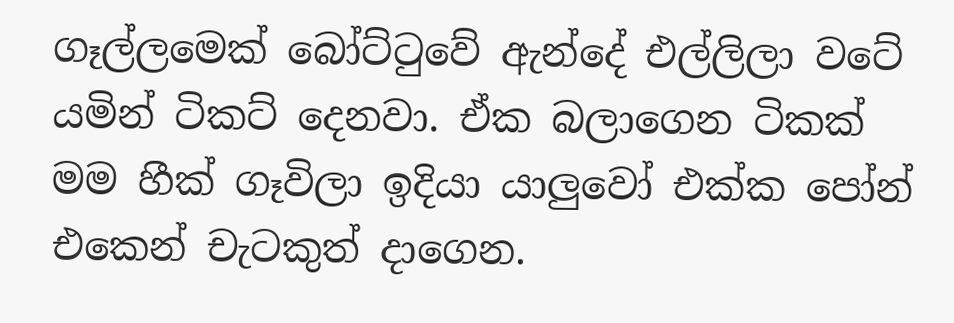ගෑල්ලමෙක් බෝට්ටුවේ ඇන්දේ එල්ලිලා වටේ යමින් ටිකට් දෙනවා. ඒක බලාගෙන ටිකක් මම හීක් ගෑවිලා ඉදියා යාලුවෝ එක්ක පෝන් එකෙන් චැටකුත් දාගෙන.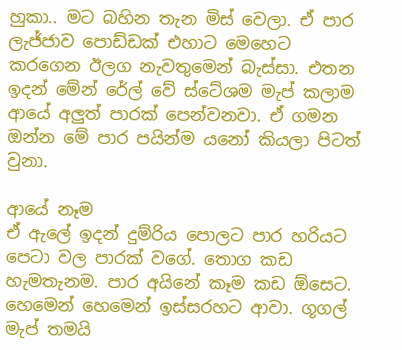හුකා.. මට බහින තැන මිස් වෙලා. ඒ පාර ලැජ්ජාව පොඩ්ඩක් එහාට මෙහෙට කරගෙන ඊලග නැවතුමෙන් බැස්සා. එතන ඉදන් මේන් රේල් වේ ස්ටේශම මැප් කලාම ආයේ අලුත් පාරක් පෙන්වනවා. ඒ ගමන ඔන්න මේ පාර පයින්ම යනෝ කියලා පිටත් වුනා.

ආයේ නෑම
ඒ ඇලේ ඉදන් දුම්රිය පොලට පාර හරියට පෙටා වල පාරක් වගේ. තොග කඩ හැමතැනම. පාර අයිනේ කෑම කඩ ඕසෙට. හෙමෙන් හෙමෙන් ඉස්සරහට ආවා. ගූගල් මැප් තමයි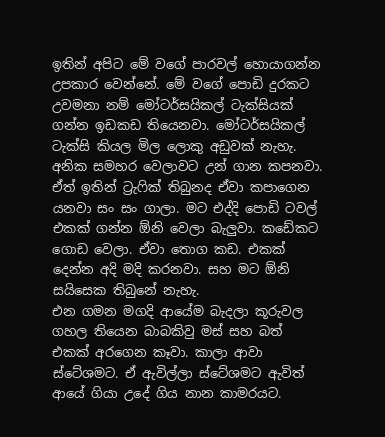ඉතින් අපිට මේ වගේ පාරවල් හොයාගන්න උපකාර වෙන්නේ. මේ වගේ පොඩි දුරකට උවමනා නම් මෝටර්සයිකල් ටැක්සියක් ගන්න ඉඩකඩ තියෙනවා. මෝටර්සයිකල් ටැක්සි කියල මිල ලොකු අඩුවක් නැහැ. අනික සමහර වෙලාවට උන් ගාන කපනවා. ඒත් ඉතින් ට්‍රැෆික් තිබුනද ඒවා කපාගෙන යනවා සං සං ගාලා. මට එද්දි පොඩි ටවල් එකක් ගන්න ඕනි වෙලා බැලුවා. කඩේකට ගොඩ වෙලා. ඒවා තොග කඩ. එකක් දෙන්න අදි මදි කරනවා. සහ මට ඕනි සයිසෙක තිබුනේ නැහැ.
එන ගමන මගදි ආයේම බැදලා කූරුවල ගහල තියෙන බාබකිවු මස් සහ බත් එකක් අරගෙන කෑවා. කාලා ආවා ස්ටේශමට. ඒ ඇවිල්ලා ස්ටේශමට ඇවිත් ආයේ ගියා උදේ ගිය නාන කාමරයට.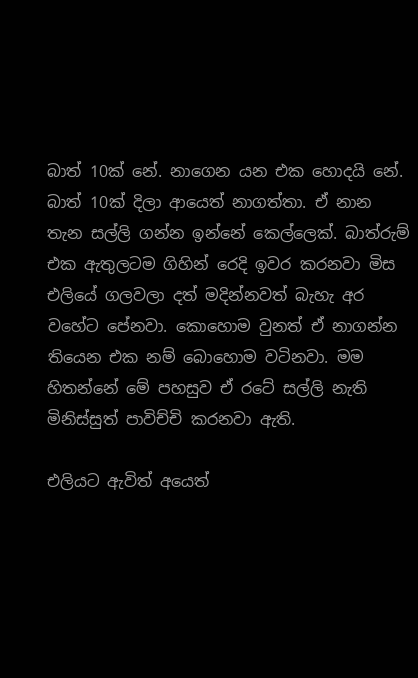බාත් 10ක් නේ. නාගෙන යන එක හොදයි නේ. බාත් 10ක් දිලා ආයෙත් නාගත්තා. ඒ නාන තැන සල්ලි ගන්න ඉන්නේ කෙල්ලෙක්. බාත්රුම් එක ඇතුලටම ගිහින් රෙදි ඉවර කරනවා මිස එලියේ ගලවලා දත් මදින්නවත් බැහැ අර වහේට පේනවා. කොහොම වුනත් ඒ නාගන්න තියෙන එක නම් බොහොම වටිනවා. මම හිතන්නේ මේ පහසුව ඒ රටේ සල්ලි නැති මිනිස්සුත් පාවිච්චි කරනවා ඇති.

එලියට ඇවිත් අයෙත්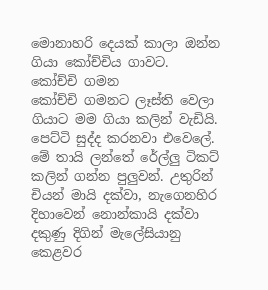මොනාහරි දෙයක් කාලා ඔන්න ගියා කෝච්චිය ගාවට.
කෝච්චි ගමන
කෝච්චි ගමනට ලෑස්ති වෙලා ගියාට මම ගියා කලින් වැඩියි. පෙට්ටි සුද්ද කරනවා එවෙලේ. මේ තායි ලන්තේ රේල්ලු ටිකට් කලින් ගන්න පුලුවන්. උතුරින් චියන් මායි දක්වා, නැගෙනහිර දිහාවෙන් නොන්කායි දක්වා දකුණු දිගින් මැලේසියානු කෙළවර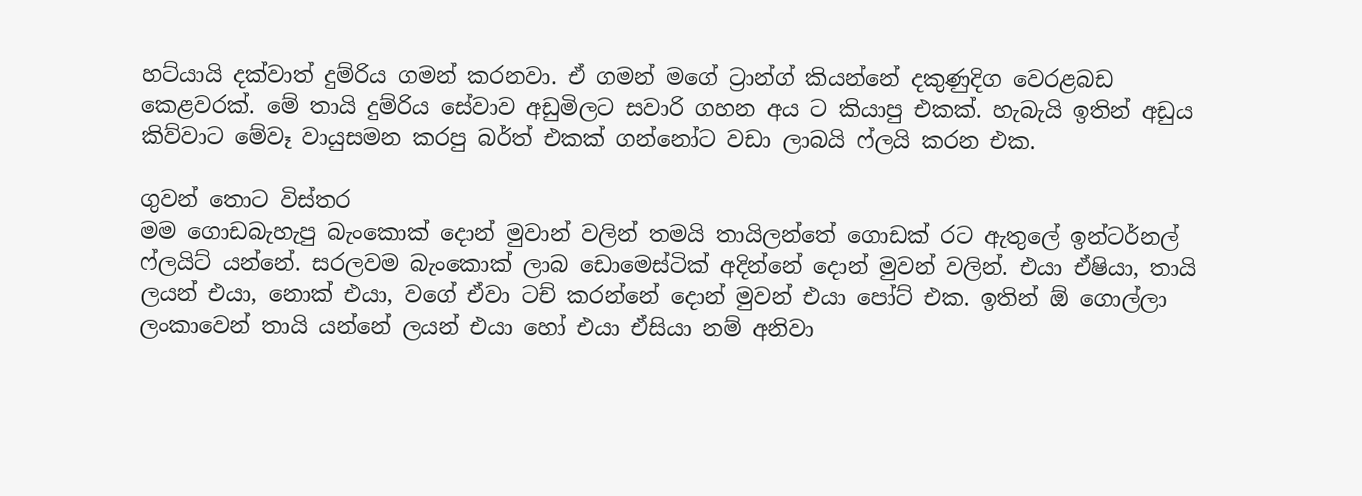හට්යායි දක්වාත් දුම්රිය ගමන් කරනවා. ඒ ගමන් මගේ ට්‍රාන්ග් කියන්නේ දකුණුදිග වෙරළබඩ කෙළවරක්. මේ තායි දුම්රිය සේවාව අඩුමිලට සවාරි ගහන අය ට කියාපු එකක්. හැබැයි ඉතින් අඩුය කිව්වාට මේවෑ වායුසමන කරපු බර්ත් එකක් ගන්නෝට වඩා ලාබයි ෆ්ලයි කරන එක.

ගුවන් තොට විස්තර
මම ගොඩබැහැපු බැංකොක් දොන් මුවාන් වලින් තමයි තායිලන්තේ ගොඩක් රට ඇතුලේ ඉන්ටර්නල් ෆ්ලයිට් යන්නේ. සරලවම බැංකොක් ලාබ ඩොමෙස්ටික් අදින්නේ දොන් මුවන් වලින්. එයා ඒෂියා, තායි ලයන් එයා, නොක් එයා, වගේ ඒවා ටච් කරන්නේ දොන් මුවන් එයා පෝට් එක. ඉතින් ඕ ගොල්ලා ලංකාවෙන් තායි යන්නේ ලයන් එයා හෝ එයා ඒසියා නම් අනිවා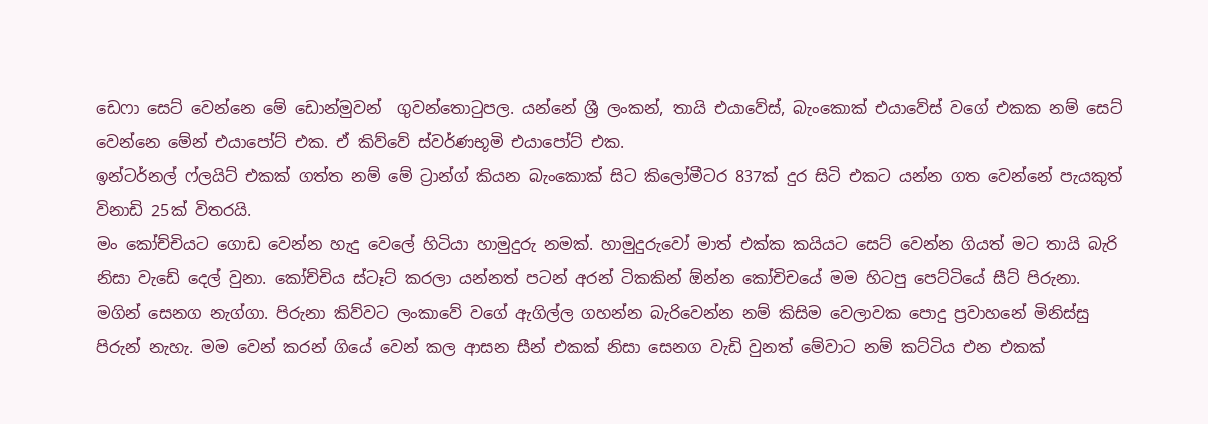ඩෙෆා සෙට් වෙන්නෙ මේ ඩොන්මුවන්  ගුවන්තොටුපල. යන්නේ ශ්‍රී ලංකන්, තායි එයාවේස්, බැංකොක් එයාවේස් වගේ එකක නම් සෙට් වෙන්නෙ මේන් එයාපෝට් එක. ඒ කිව්වේ ස්වර්ණභූමි එයාපෝට් එක.
ඉන්ටර්නල් ෆ්ලයිට් එකක් ගත්ත නම් මේ ට්‍රාන්ග් කියන බැංකොක් සිට කිලෝමීටර 837ක් දුර සිටි එකට යන්න ගත වෙන්නේ පැයකුත් විනාඩි 25ක් විතරයි.
මං කෝච්චියට ගොඩ වෙන්න හැදු වෙලේ හිටියා හාමුදුරු නමක්. හාමුදුරුවෝ මාත් එක්ක කයියට සෙට් වෙන්න ගියත් මට තායි බැරි නිසා වැඩේ දෙල් වුනා. කෝච්චිය ස්ටෑට් කරලා යන්නත් පටන් අරන් ටිකකින් ඕන්න කෝචිචයේ මම හිටපු පෙට්ටියේ සීට් පිරුනා. මගින් සෙනග නැග්ගා. පිරුනා කිව්වට ලංකාවේ වගේ ඇගිල්ල ගහන්න බැරිවෙන්න නම් කිසිම වෙලාවක පොදු ප්‍රවාහනේ මිනිස්සු පිරුන් නැහැ. මම වෙන් කරන් ගියේ වෙන් කල ආසන සීන් එකක් නිසා සෙනග වැඩි වුනත් මේවාට නම් කට්ටිය එන එකක්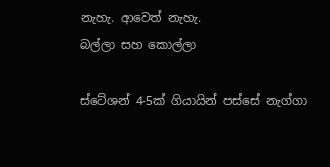නැහැ. ආවෙත් නැහැ.
බල්ලා සහ කොල්ලා

ස්ටේශන් 4-5ක් ගියායින් පස්සේ නැග්ගා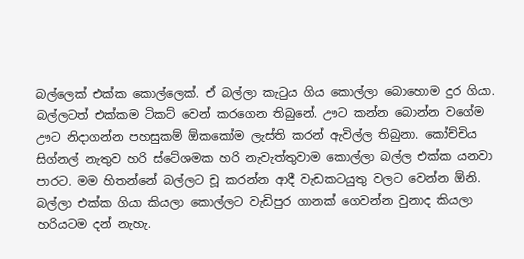බල්ලෙක් එක්ක කොල්ලෙක්. ඒ බල්ලා කැටුය ගිය කොල්ලා බොහොම දුර ගියා. බල්ලටත් එක්කම ටිකට් වෙන් කරගෙන තිබුනේ. ඌට කන්න බොන්න වගේම ඌට නිදාගන්න පහසුකම් ඕකකෝම ලැස්ති කරන් ඇවිල්ල තිබුනා. කෝච්චිය සිග්නල් නැතුව හරි ස්ටේශමක හරි නැවැත්තුවාම කොල්ලා බල්ල එක්ක යනවා පාරට. මම හිතන්නේ බල්ලට චූ කරන්න ආදී වැඩකටයුතු වලට වෙන්න ඕනි. බල්ලා එක්ක ගියා කියලා කොල්ලට වැඩිපුර ගානක් ගෙවන්න වුනාද කියලා හරියටම දන් නැහැ.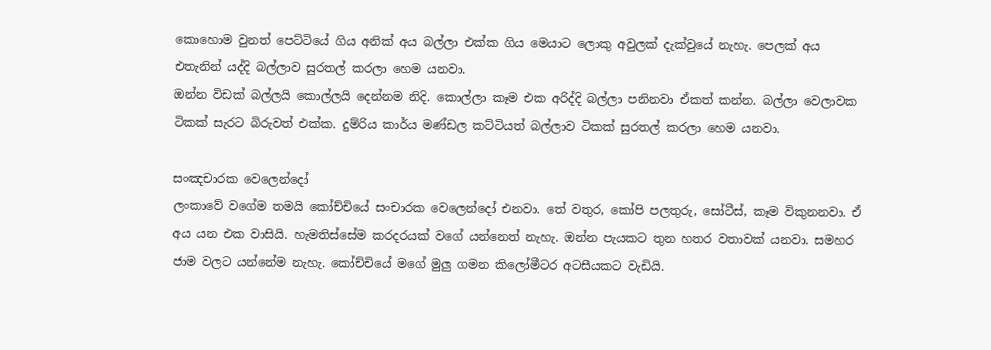කොහොම වුනත් පෙට්ටියේ ගිය අනික් අය බල්ලා එක්ක ගිය මෙයාට ලොකු අවුලක් දැක්වුයේ නැහැ. පෙලක් අය එතැනින් යද්දි බල්ලාව සුරතල් කරලා හෙම යනවා.
ඔන්න විඩක් බල්ලයි කොල්ලයි දෙන්නම නිදි. කොල්ලා කෑම එක අරිද්දි බල්ලා පනිනවා ඒකත් කන්න. බල්ලා වෙලාවක ටිකක් සැරට බිරුවත් එක්ක. දුම්රිය කාර්ය මණ්ඩල කට්ටියත් බල්ලාව ටිකක් සුරතල් කරලා හෙම යනවා.

සංඤචාරක වෙලෙන්දෝ
ලංකාවේ වගේම තමයි කෝච්චියේ සංචාරක වෙලෙන්දෝ එනවා. තේ වතුර, කෝපි පලතුරු, සෝටීස්, කෑම විකුනනවා. ඒ අය යන එක වාසියි. හැමතිස්සේම කරදරයක් වගේ යන්නෙත් නැහැ. ඔන්න පැයකට තුන හතර වතාවක් යනවා. සමහර ජාම වලට යන්නේම නැහැ. කෝච්චියේ මගේ මුලු ගමන කිලෝමීටර අටසීයකට වැඩියි.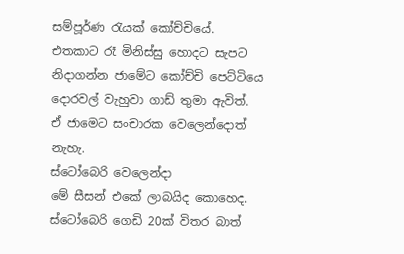සම්පූර්ණ රැයක් කෝච්චියේ. එතකාට රෑ මිනිස්සු හොදට සැපට නිදාගන්න ජාමේට කෝච්චි පෙට්ටියෙ දොරවල් වැහුවා ගාඩ් තුමා ඇවිත්. ඒ ජාමෙට සංචාරක වෙලෙන්දොත් නැහැ.
ස්ටෝබෙරි වෙලෙන්දා
මේ සීසන් එකේ ලාබයිද කොහෙද. ස්ටෝබෙරි ගෙඩි 20ක් විතර බාත්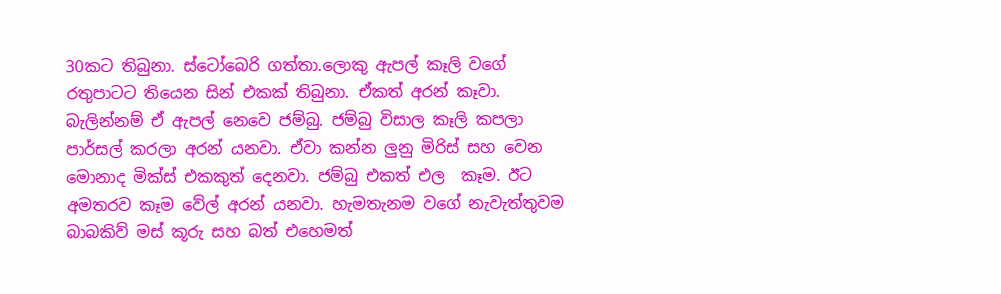30කට තිබුනා. ස්ටෝබෙරි ගත්තා.ලොකු ඇපල් කෑලි වගේ රතුපාටට තියෙන සින් එකක් තිබුනා. ඒකත් අරන් කෑවා. බැලින්නම් ඒ ඇපල් නෙවෙ ජම්බු. ජම්බු විසාල කෑලි කපලා පාර්සල් කරලා අරන් යනවා. ඒවා කන්න ලුනු මිරිස් සහ වෙන මොනාද මික්ස් එකකුත් දෙනවා. ජම්බු එකත් එල  කෑම. ඊට අමතරව කෑම වේල් අරන් යනවා. හැමතැනම වගේ නැවැත්තුවම බාබකිව් මස් කූරු සහ බත් එහෙමත්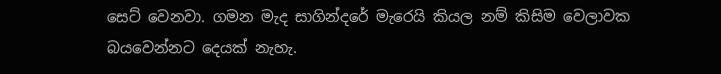සෙට් වෙනවා. ගමන මැද සාගින්දරේ මැරෙයි කියල නම් කිසිම වෙලාවක බයවෙන්නට දෙයක් නැහැ.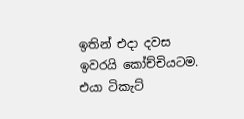ඉතින් එදා දවස ඉවරයි කෝච්චියටම.
එයා ටිකැට්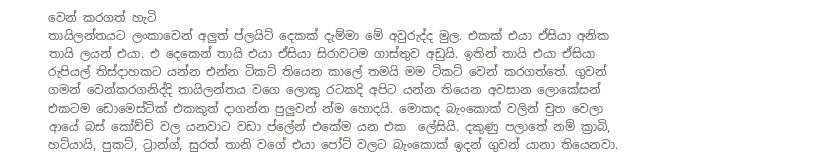වෙන් කරගත් හැටි
තායිලන්තයට ලංකාවෙන් අලුත් ප්ලයිට් දෙකක් දැම්මා මේ අවුරුද්ද මුල. එකක් එයා ඒසියා අනික තායි ලයන් එයා. එ දෙකෙන් තායි එයා ඒසියා සිරාවටම ගාස්තුව අඩුයි. ඉතින් තායි එයා ඒසියා රුපියල් තිස්දාහකට යන්න එන්න ටිකට් තියෙන කාලේ තමයි මම ටිකට් වෙන් කරගත්තේ. ගුවන් ගමන් වෙන්කරගනිද්දි තායිලන්තය වගෙ ලොකු රටකදි අපිට යන්න තියෙන අවසාන ලොකේසන් එකටම ඩොමෙස්ටික් එකකුත් දාගන්න පුලුවන් න්ම හොදයි. මොකද බැංකොක් වලින් චුත වෙලා ආයේ බස් කෝච්චි වල යනවාට වඩා ප්ලේන් එකේම යන එක  ලේසියි. දකුණු පලාතේ නම් ක්‍රාබි, හට්යායි, පුකට්, ට්‍රාන්ග්, සුරත් තානි වගේ එයා පෝට් වලට බැංකොක් ඉදන් ගුවන් යානා තියෙනවා.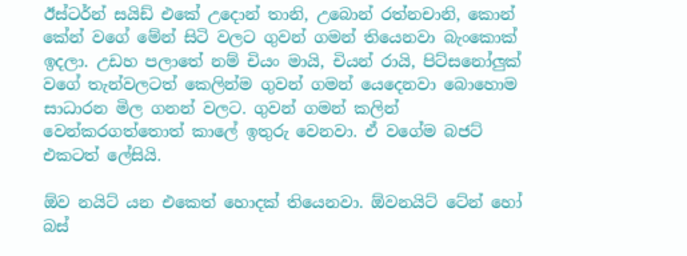ඊස්ටර්න් සයිඩ් එකේ උදොන් තානි, උබොන් රත්නචානි, කොන් කේන් වගේ මේන් සිටි වලට ගුවන් ගමන් තියෙනවා බැංකොක් ඉදලා. උඩහ පලාතේ නම් චියං මායි, චියන් රායි, පිට්සනෝලුක් වගේ තැන්වලටත් කෙලින්ම ගුවන් ගමන් යෙදෙනවා බොහොම සාධාරන මිල ගනන් වලට. ගුවන් ගමන් කලින් වෙන්කරගත්තොත් කාලේ ඉතුරු වෙනවා. ඒ වගේම බජට් එකටත් ලේසියි.

ඕව නයිට් යන එකෙත් හොදක් තියෙනවා. ඕවනයිට් ටේන් හෝ බස්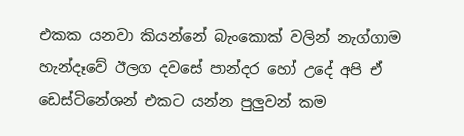එකක යනවා කියන්නේ බැංකොක් වලින් නැග්ගාම හැන්දෑවේ ඊලග දවසේ පාන්දර හෝ උදේ අපි ඒ ඩෙස්ටිනේශන් එකට යන්න පුලුවන් කම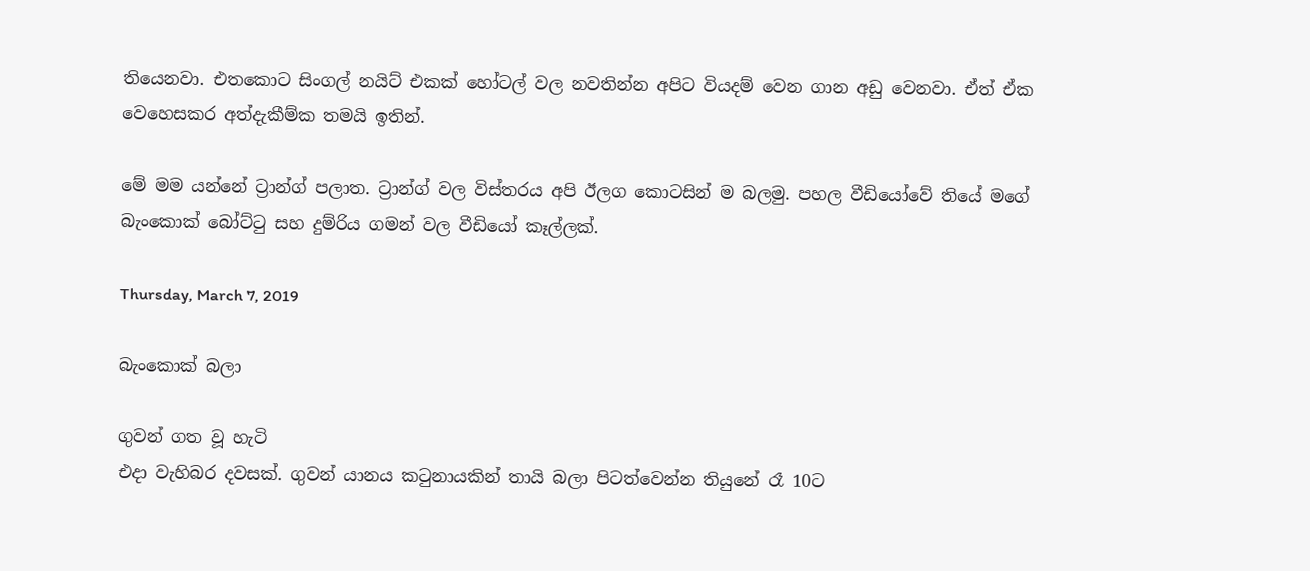තියෙනවා. එතකොට සිංගල් නයිට් එකක් හෝටල් වල නවතින්න අපිට වියදම් වෙන ගාන අඩු වෙනවා. ඒත් ඒක වෙහෙසකර අත්දැකීම්ක තමයි ඉතින්.

මේ මම යන්නේ ට්‍රාන්ග් පලාත. ට්‍රාන්ග් වල විස්තරය අපි ඊලග කොටසින් ම බලමු. පහල වීඩියෝවේ තියේ මගේ බැංකොක් බෝට්ටු සහ දුම්රිය ගමන් වල වීඩියෝ කෑල්ලක්.

Thursday, March 7, 2019

බැංකොක් බලා

ගුවන් ගත වූ හැටි
එදා වැහිබර දවසක්. ගුවන් යානය කටුනායකින් තායි බලා පිටත්වෙන්න තියුනේ රෑ 10ට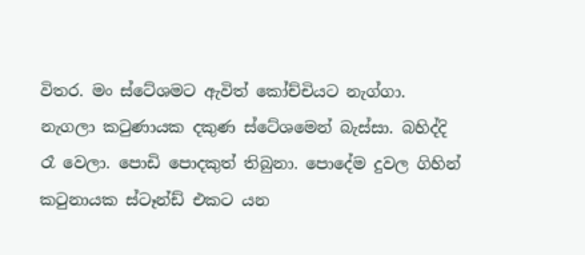විතර. මං ස්ටේශමට ඇවිත් කෝච්චියට නැග්ගා. නැගලා කටුණායක දකුණ ස්ටේශමෙන් බැස්සා. බහිද්දි රෑ වෙලා. පොඩි පොදකුත් තිබුනා. පොදේම දුවල ගිහින් කටුනායක ස්ටෑන්ඩ් එකට යන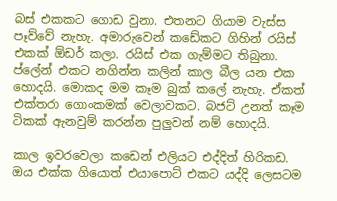බස් එකකට ගොඩ වුනා. එතනට ගියාම වැස්ස පෑව්වේ නැහැ. අමාරුවෙන් කඩේකට ගිහින් රයිස් එකක් ඕඩර් කලා. රයිස් එක ගැම්මට තිබුනා. ප්ලේන් එකට නගින්න කලින් කාල බීල යන එක හොදයි. මොකද මම කෑම බුක් කලේ නැහැ. ඒකත් එක්තරා ගොංකමක් වෙලාවකට. බජට් උනත් කෑම ටිකක් ඇනවුම් කරන්න පුලුවන් නම් හොදයි.

කාල ඉවරවෙලා කඩෙන් එලියට එද්දිත් හිරිකඩ. ඔය එක්ක ගියොත් එයාපොට් එකට යද්දි ලෙසටම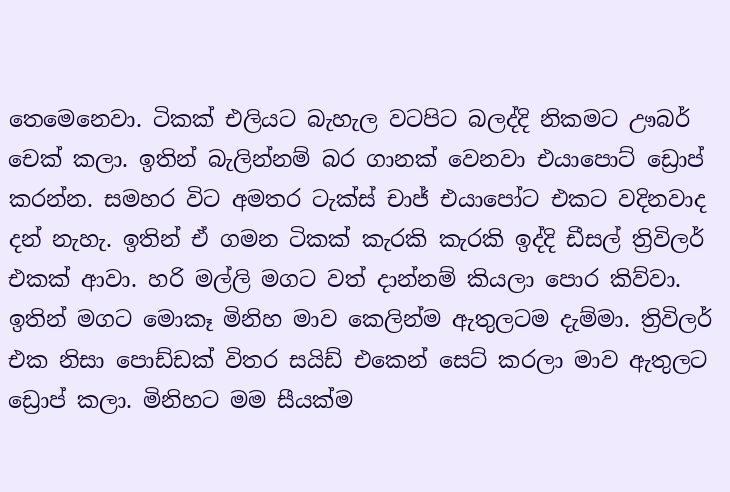තෙමෙනෙවා. ටිකක් එලියට බැහැල වටපිට බලද්දි නිකමට ඌබර් චෙක් කලා. ඉතින් බැලින්නම් බර ගානක් වෙනවා එයාපොට් ඩ්‍රොප් කරන්න. සමහර විට අමතර ටැක්ස් චාජ් එයාපෝට එකට වදිනවාද දන් නැහැ. ඉතින් ඒ ගමන ටිකක් කැරකි කැරකි ඉද්දි ඩීසල් ත්‍රිවිලර් එකක් ආවා. හරි මල්ලි මගට වත් දාන්නම් කියලා පොර කිව්වා. ඉතින් මගට මොකෑ මිනිහ මාව කෙලින්ම ඇතුලටම දැම්මා. ත්‍රිවිලර් එක නිසා පොඩ්ඩක් විතර සයිඩ් එකෙන් සෙට් කරලා මාව ඇතුලට ඩ්‍රොප් කලා. මිනිහට මම සීයක්ම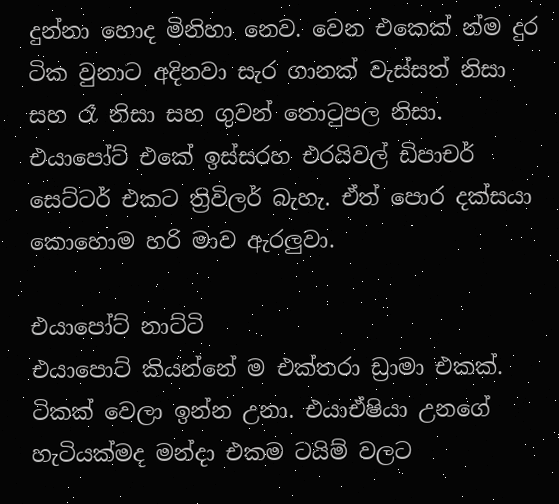දුන්නා හොද මිනිහා නෙව. වෙන එකෙක් න්ම දුර ටික වුනාට අදිනවා සැර ගානක් වැස්සත් නිසා සහ රෑ නිසා සහ ගුවන් තොටුපල නිසා.  එයාපෝට් එකේ ඉස්සරහ එරයිවල් ඩිපාචර් සෙට්ටර් එකට ත්‍රිවිලර් බැහැ. ඒත් පොර දක්සයා කොහොම හරි මාව ඇරලුවා.

එයාපෝට් නාට්ටි
එයාපොට් කියන්නේ ම එක්තරා ඩ්‍රාමා එකක්. ටිකක් වෙලා ඉන්න උනා. එයාඒෂියා උනගේ හැටියක්මද මන්දා එකම ටයිම් වලට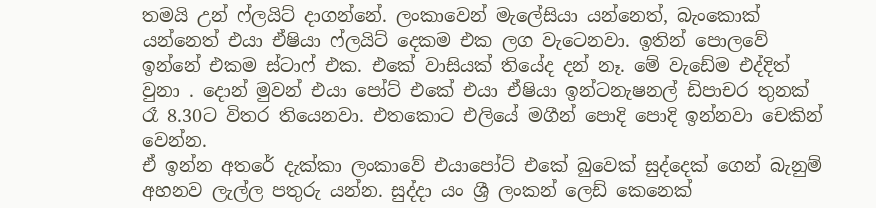තමයි උන් ෆ්ලයිට් දාගන්නේ. ලංකාවෙන් මැලේසියා යන්නෙත්, බැංකොක් යන්නෙත් එයා ඒෂියා ෆ්ලයිට් දෙකම එක ලග වැටෙනවා. ඉතින් පොලවේ ඉන්නේ එකම ස්ටාෆ් එක. එකේ වාසියක් තියේද දන් නෑ. මේ වැඩේම එද්දිත් වුනා . දොන් මුවන් එයා පෝට් එකේ එයා ඒෂියා ඉන්ටනැෂනල් ඩිපාචර තුනක් රෑ 8.30ට විතර තියෙනවා. එතකොට එලියේ මගීන් පොදි පොදි ඉන්නවා චෙකින් වෙන්න.
ඒ ඉන්න අතරේ දැක්කා ලංකාවේ එයාපෝට් එකේ බුවෙක් සුද්දෙක් ගෙන් බැනුම් අහනව ලැල්ල පතුරු යන්න. සුද්දා යං ශ්‍රී ලංකන් ලෙඩ් කෙනෙක්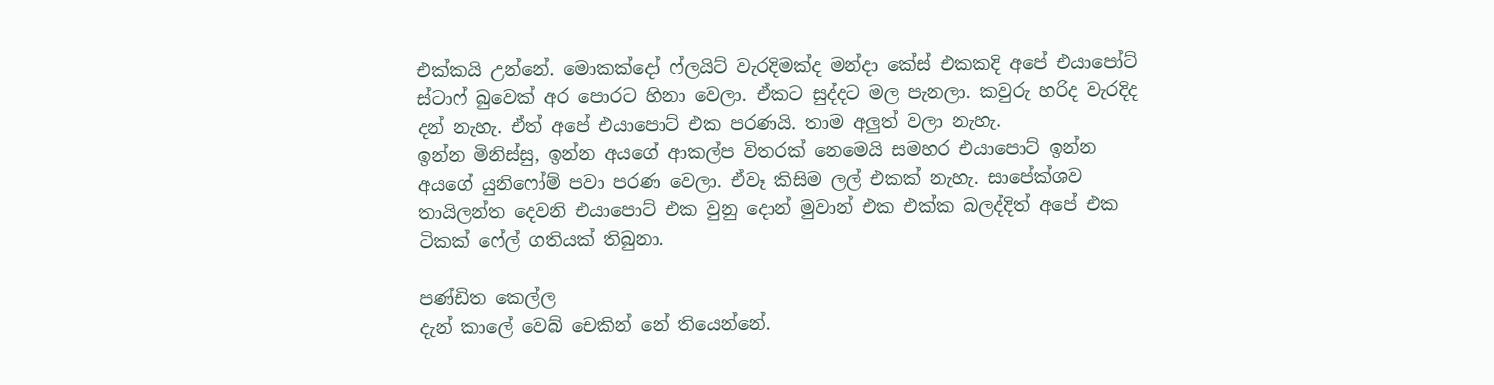එක්කයි උන්නේ. මොකක්දෝ ෆ්ලයිට් වැරදිමක්ද මන්දා කේස් එකකදි අපේ එයාපෝට් ස්ටාෆ් බුවෙක් අර පොරට හිනා වෙලා. ඒකට සුද්දට මල පැනලා. කවුරු හරිද වැරදිද දන් නැහැ. ඒත් අපේ එයාපොට් එක පරණයි. තාම අලුත් වලා නැහැ.
ඉන්න මිනිස්සු, ඉන්න අයගේ ආකල්ප විතරක් නෙමෙයි සමහර එයාපොට් ඉන්න අයගේ යුනිෆෝම් පවා පරණ වෙලා. ඒවෑ කිසිම ලල් එකක් නැහැ. සාපේක්ශව තායිලන්ත දෙවනි එයාපොට් එක වුනු දොන් මුවාන් එක එක්ක බලද්දිත් අපේ එක ටිකක් ෆේල් ගතියක් තිබුනා.

පණ්ඩිත කෙල්ල
දැන් කාලේ වෙබ් චෙකින් නේ තියෙන්නේ.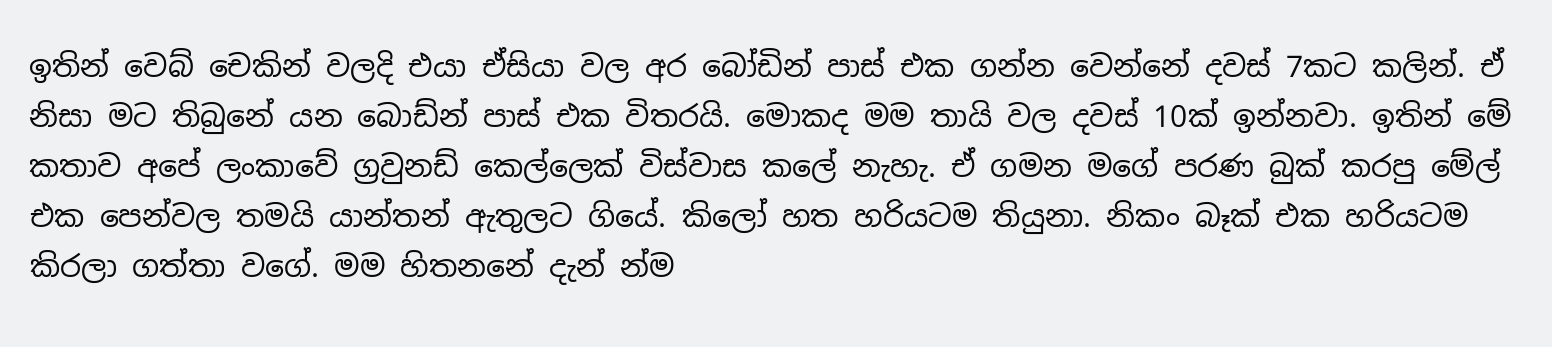ඉතින් වෙබ් චෙකින් වලදි එයා ඒසියා වල අර බෝඩින් පාස් එක ගන්න වෙන්නේ දවස් 7කට කලින්. ඒ නිසා මට තිබුනේ යන බොඩ්න් පාස් එක විතරයි. මොකද මම තායි වල දවස් 10ක් ඉන්නවා. ඉතින් මේ කතාව අපේ ලංකාවේ ග්‍රවුනඩ් කෙල්ලෙක් විස්වාස කලේ නැහැ. ඒ ගමන මගේ පරණ බුක් කරපු මේල් එක පෙන්වල තමයි යාන්තන් ඇතුලට ගියේ. කිලෝ හත හරියටම තියුනා. නිකං බෑක් එක හරියටම කිරලා ගත්තා වගේ. මම හිතනනේ දැන් න්ම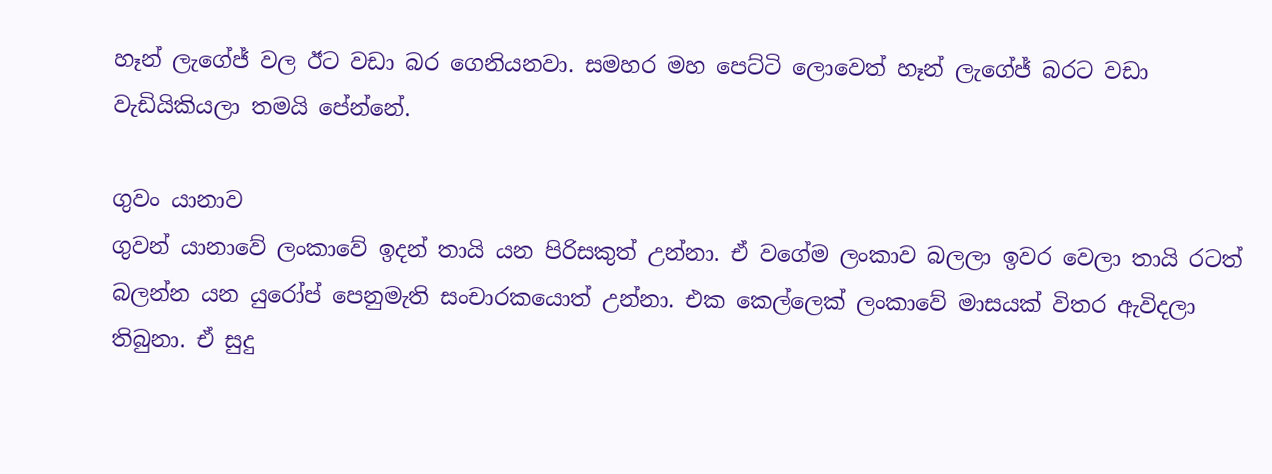හෑන් ලැගේජ් වල ඊට වඩා බර ගෙනියනවා. සමහර මහ පෙට්ටි ලොවෙත් හෑන් ලැගේජ් බරට වඩා වැඩියිකියලා තමයි පේන්නේ.

ගුවං යානාව
ගුවන් යානාවේ ලංකාවේ ඉදන් තායි යන පිරිසකුත් උන්නා. ඒ වගේම ලංකාව බලලා ඉවර වෙලා තායි රටත් බලන්න යන යුරෝප් පෙනුමැති සංචාරකයොත් උන්නා. එක කෙල්ලෙක් ලංකාවේ මාසයක් විතර ඇවිදලා තිබුනා. ඒ සුදු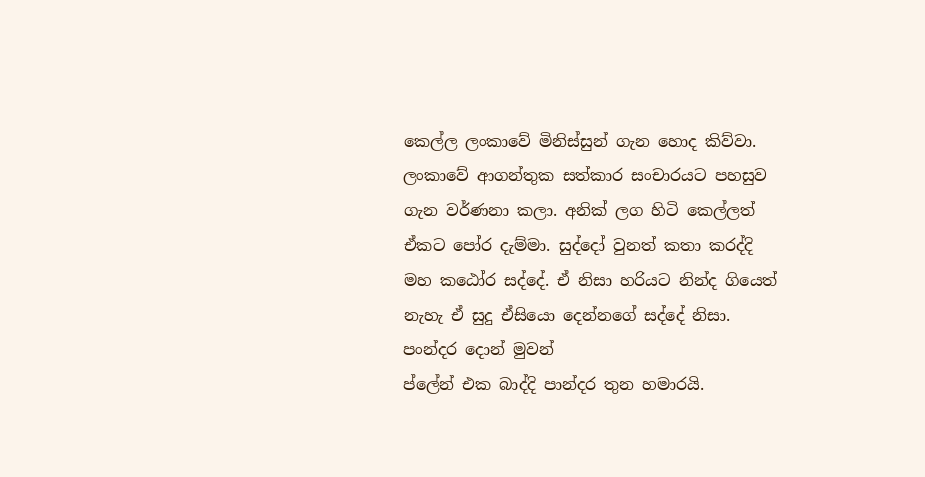කෙල්ල ලංකාවේ මිනිස්සුන් ගැන හොද කිව්වා. ලංකාවේ ආගන්තුක සත්කාර සංචාරයට පහසුව ගැන වර්ණනා කලා. අනික් ලග හිටි කෙල්ලත් ඒකට පෝර දැම්මා. සුද්දෝ වුනත් කතා කරද්දි මහ කඨෝර සද්දේ. ඒ නිසා හරියට නින්ද ගියෙත් නැහැ ඒ සුදු ඒසියො දෙන්නගේ සද්දේ නිසා.
පංන්දර දොන් මුවන්
ප්ලේන් එක බාද්දි පාන්දර තුන හමාරයි.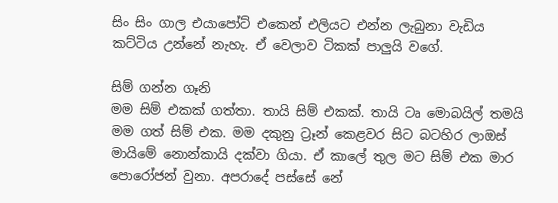සිං සිං ගාල එයාපෝට් එකෙන් එලියට එන්න ලැබුනා වැඩිය කට්ටිය උන්නේ නැහැ. ඒ වෙලාව ටිකක් පාලුයි වගේ.

සිම් ගන්න ගෑනි
මම සිම් එකක් ගත්තා. තායි සිම් එකක්. තායි ටෘ මොබයිල් තමයි මම ගත් සිම් එක. මම දකුනු ට්‍රෑන් කෙළවර සිට බටහිර ලාඔස් මායිමේ නොන්කායි දක්වා ගියා. ඒ කාලේ තුල මට සිම් එක මාර පොරෝජන් වුනා. අපරාදේ පස්සේ නේ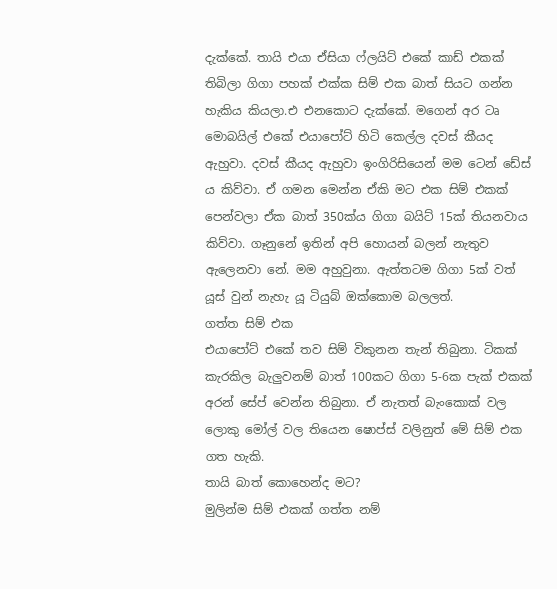දැක්කේ. තායි එයා ඒසියා ෆ්ලයිට් එකේ කාඩ් එකක් තිබිලා ගිගා පහක් එක්ක සිම් එක බාත් සියට ගන්න හැකිය කියලා.එ එනකොට දැක්කේ. මගෙන් අර ටෘ මොබයිල් එකේ එයාපෝට් හිටි කෙල්ල දවස් කීයද ඇහුවා. දවස් කීයද ඇහුවා ඉංගිරිසියෙන් මම ටෙන් ඩේස් ය කිව්වා. ඒ ගමන මෙන්න ඒකි මට එක සිම් එකක් පෙන්වලා ඒක බාත් 350ක්ය ගිගා බයිට් 15ක් තියනවාය කිව්වා. ගෑනුනේ ඉතින් අපි හොයන් බලන් නැතුව ඇලෙනවා නේ. මම අහුවුනා. ඇත්තටම ගිගා 5ක් වත් යූස් වුන් නැහැ යූ ටියුබ් ඔක්කොම බලලත්.
ගත්ත සිම් එක
එයාපෝට් එකේ තව සිම් විකුනන තැන් තිබුනා. ටිකක් කැරකිල බැලුවනම් බාත් 100කට ගිගා 5-6ක පැක් එකක් අරන් සේප් වෙන්න තිබුනා. ඒ නැතත් බැංකොක් වල ලොකු මෝල් වල තියෙන ෂොප්ස් වලිනුත් මේ සිම් එක ගත හැකි.
තායි බාත් කොහෙන්ද මට?
මුලින්ම සිම් එකක් ගත්ත නම්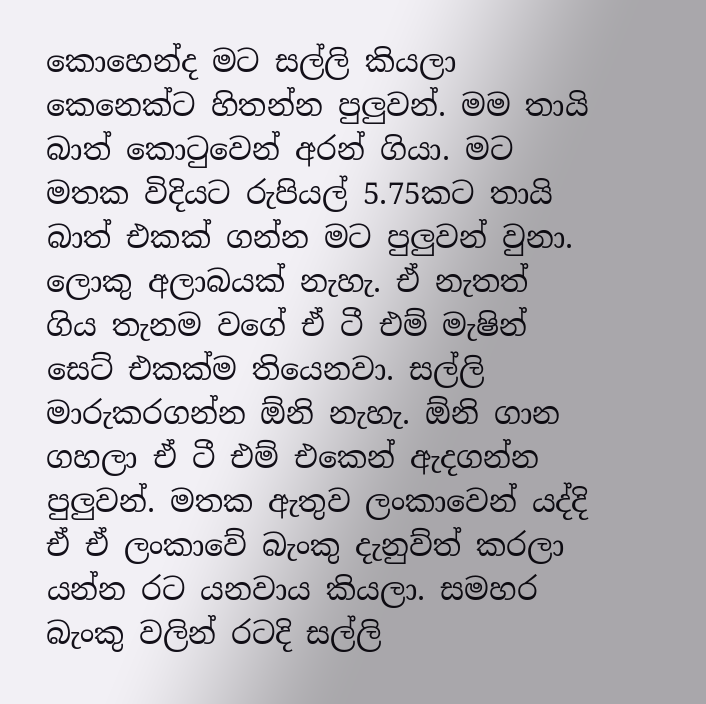කොහෙන්ද මට සල්ලි කියලා කෙනෙක්ට හිතන්න පුලුවන්. මම තායි බාත් කොටුවෙන් අරන් ගියා. මට මතක විදියට රුපියල් 5.75කට තායි බාත් එකක් ගන්න මට පුලුවන් වුනා. ලොකු අලාබයක් නැහැ. ඒ නැතත් ගිය තැනම වගේ ඒ ටී එම් මැෂින් සෙට් එකක්ම තියෙනවා. සල්ලි මාරුකරගන්න ඕනි නැහැ. ඕනි ගාන ගහලා ඒ ටී එම් එකෙන් ඇදගන්න පුලුවන්. මතක ඇතුව ලංකාවෙන් යද්දි ඒ ඒ ලංකාවේ බැංකු දැනුව්ත් කරලා යන්න රට යනවාය කියලා. සමහර බැංකු වලින් රටදි සල්ලි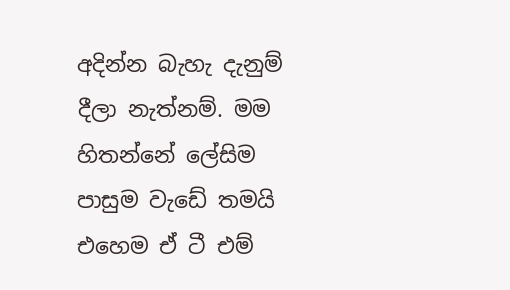අදින්න බැහැ දැනුම් දීලා නැත්නම්. මම හිතන්නේ ලේසිම පාසුම වැඩේ තමයි එහෙම ඒ ටී එම්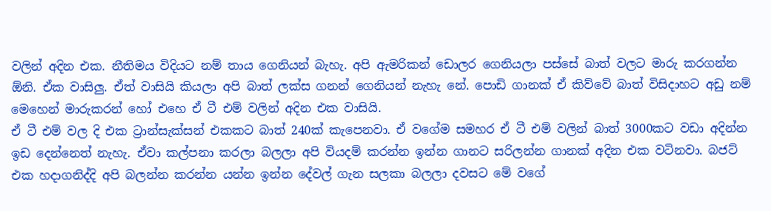වලින් අදින එක. නීතිමය විදියට නම් තාය ගෙනියන් බැහැ. අපි ඇමරිකන් ඩොලර ගෙනියලා පස්සේ බාත් වලට මාරු කරගන්න ඕනි. ඒක වාසිලු. ඒත් වාසියි කියලා අපි බාත් ලක්ස ගනන් ගෙනියන් නැහැ නේ. පොඩි ගානක් ඒ කිව්වේ බාත් විසිදාහට අඩු නම් මෙහෙන් මාරුකරන් හෝ එහෙ ඒ ටී එම් වලින් අදින එක වාසියි.
ඒ ටී එම් වල දි එක ට්‍රාන්සැක්සන් එකකට බාත් 240ක් කැපෙනවා. ඒ වගේම සමහර ඒ ටී එම් වලින් බාත් 3000කට වඩා අදින්න ඉඩ දෙන්නෙත් නැහැ. ඒවා කල්පනා කරලා බලලා අපි වියදම් කරන්න ඉන්න ගානට සරිලන්න ගානක් අදින එක වටිනවා. බජට් එක හදාගනිද්දි අපි බලන්න කරන්න යන්න ඉන්න දේවල් ගැන සලකා බලලා දවසට මේ වගේ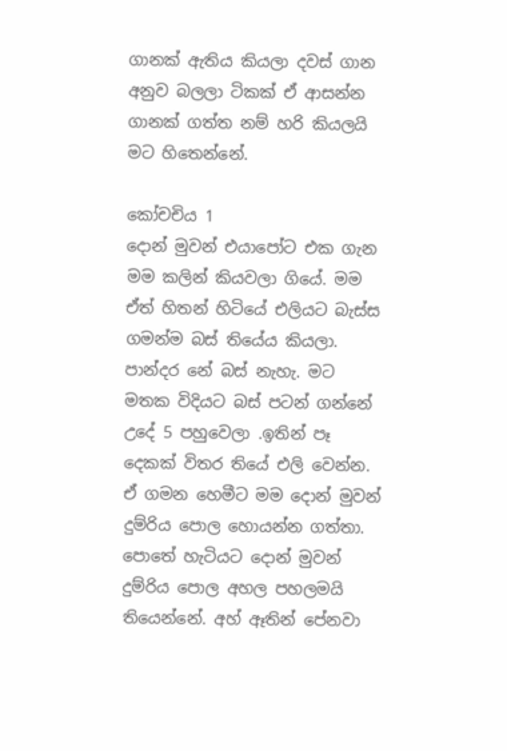ගානක් ඇතිය කියලා දවස් ගාන අනුව බලලා ටිකක් ඒ ආසන්න ගානක් ගත්ත නම් හරි කියලයි මට හිතෙන්නේ.

කෝචචිය 1
දොන් මුවන් එයාපෝට එක ගැන මම කලින් කියවලා ගියේ. මම ඒත් හිතන් හිටියේ එලියට බැස්ස ගමන්ම බස් තියේය කියලා. පාන්දර නේ බස් නැහැ. මට මතක විදියට බස් පටන් ගන්නේ උදේ 5 පහුවෙලා .ඉතින් පෑ දෙකක් විතර තියේ එලි වෙන්න. ඒ ගමන හෙමීට මම දොන් මුවන් දුම්රිය පොල හොයන්න ගත්තා. පොතේ හැටියට දොන් මුවන් දුම්රිය පොල අහල පහලමයි තියෙන්නේ. අහ් ඈතින් පේනවා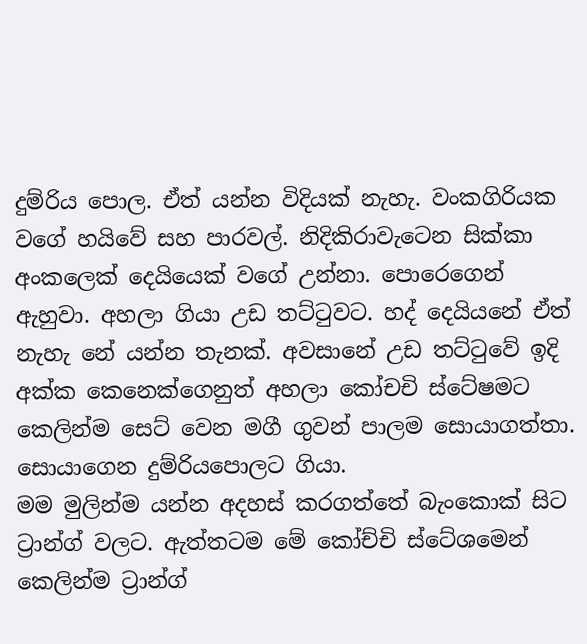දුම්රිය පොල. ඒත් යන්න විදියක් නැහැ. වංකගිරියක වගේ හයිවේ සහ පාරවල්. නිදිකිරාවැටෙන සික්කා අංකලෙක් දෙයියෙක් වගේ උන්නා. පොරෙගෙන් ඇහුවා. අහලා ගියා උඩ තට්ටුවට. හද් දෙයියනේ ඒත් නැහැ නේ යන්න තැනක්. අවසානේ උඩ තට්ටුවේ ඉදි අක්ක කෙනෙක්ගෙනුත් අහලා කෝචචි ස්ටේෂමට කෙලින්ම සෙට් වෙන මගී ගුවන් පාලම සොයාගත්තා. සොයාගෙන දුම්රියපොලට ගියා.
මම මුලින්ම යන්න අදහස් කරගත්තේ බැංකොක් සිට ට්‍රාන්ග් වලට. ඇත්තටම මේ කෝච්චි ස්ටේශමෙන් කෙලින්ම ට්‍රාන්ග්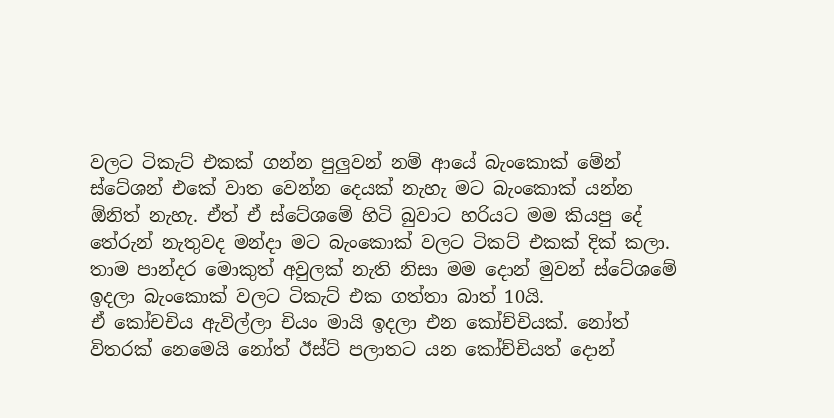වලට ටිකැට් එකක් ගන්න පුලුවන් නම් ආයේ බැංකොක් මේන් ස්ටේශන් එකේ වාත වෙන්න දෙයක් නැහැ මට බැංකොක් යන්න ඕනිත් නැහැ. ඒත් ඒ ස්ටේශමේ හිටි බුවාට හරියට මම කියපු දේ තේරුන් නැතුවද මන්දා මට බැංකොක් වලට ටිකට් එකක් දික් කලා. තාම පාන්දර මොකුත් අවුලක් නැති නිසා මම දොන් මුවන් ස්ටේශමේ ඉදලා බැංකොක් වලට ටිකැට් එක ගත්තා බාත් 10යි.
ඒ කෝචචිය ඇවිල්ලා චියං මායි ඉදලා එන කෝච්චියක්. නෝත් විතරක් නෙමෙයි නෝත් ඊස්ට් පලාතට යන කෝච්චියත් දොන්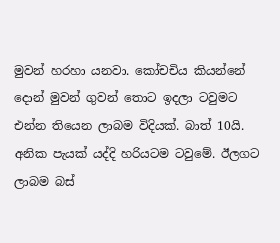මුවන් හරහා යනවා. කෝචචිය කියන්නේ දොන් මුවන් ගුවන් තොට ඉදලා ටවුමට එන්න තියෙන ලාබම විදියක්. බාත් 10යි. අනික පැයක් යද්දි හරියටම ටවුමේ. ඊලගට ලාබම බස්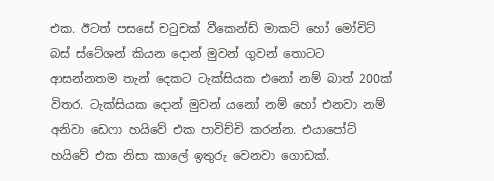එක. ඊටත් පසසේ චටුචක් වීකෙන්ඩ් මාකට් හෝ මෝචිට් බස් ස්ටේශන් කියන දොන් මුවන් ගුවන් තොටට ආසන්නතම තැන් දෙකට ටැක්සියක එනෝ නම් බාත් 200ක් විතර. ටැක්සියක දොන් මුවන් යනෝ නම් හෝ එනවා නම් අනිවා ඩෙෆා හයිවේ එක පාවිච්චි කරන්න. එයාපෝට් හයිවේ එක නිසා කාලේ ඉතුරු වෙනවා ගොඩක්.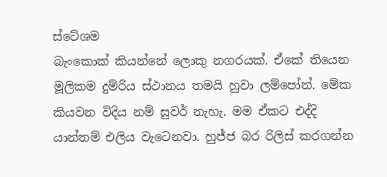ස්ටේශම
බැංකොක් කියන්නේ ලොකු නගරයක්. ඒකේ තියෙන මූලිකම දුම්රිය ස්ථානය තමයි හුවා ලම්පෝන්. මේක කියවන විදිය නම් සුවර් නැහැ. මම ඒකට එද්දි යාන්තම් එලිය වැටෙනවා. හුජ්ජ බර රිලිස් කරගන්න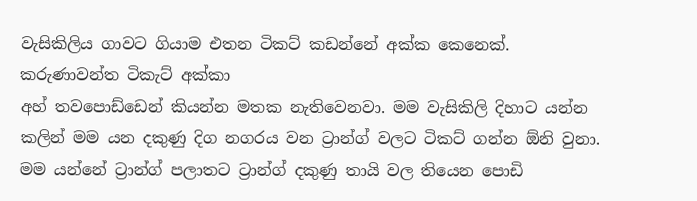වැසිකිලිය ගාවට ගියාම එතන ටිකට් කඩන්නේ අක්ක කෙනෙක්.
කරුණාවන්ත ටිකැට් අක්කා
අහ් තවපොඩ්ඩෙන් කියන්න මතක නැතිවෙනවා. මම වැසිකිලි දිහාට යන්න කලින් මම යන දකුණු දිග නගරය වන ට්‍රාන්ග් වලට ටිකට් ගන්න ඕනි වුනා. මම යන්නේ ට්‍රාන්ග් පලාතට ට්‍රාන්ග් දකුණු තායි වල තියෙන පොඩි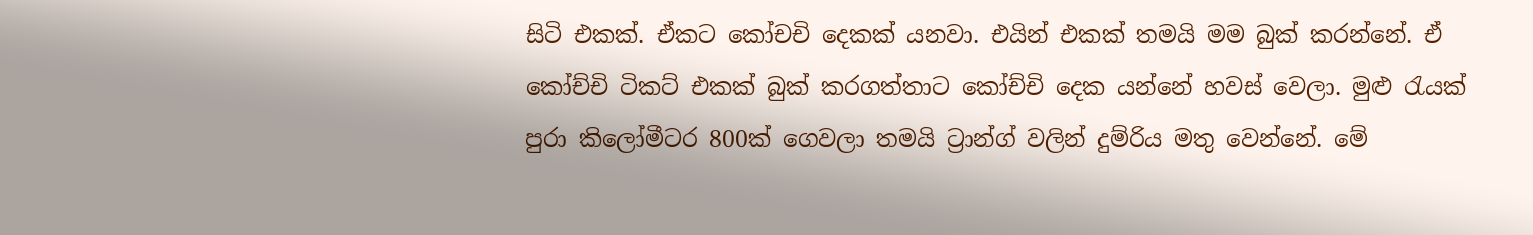සිටි එකක්. ඒකට කෝචචි දෙකක් යනවා. එයින් එකක් තමයි මම බුක් කරන්නේ. ඒ කෝච්චි ටිකට් එකක් බුක් කරගත්තාට කෝච්චි දෙක යන්නේ හවස් වෙලා. මුළු රැයක් පුරා කිලෝමීටර 800ක් ගෙවලා තමයි ට්‍රාන්ග් වලින් දුම්රිය මතු වෙන්නේ. මේ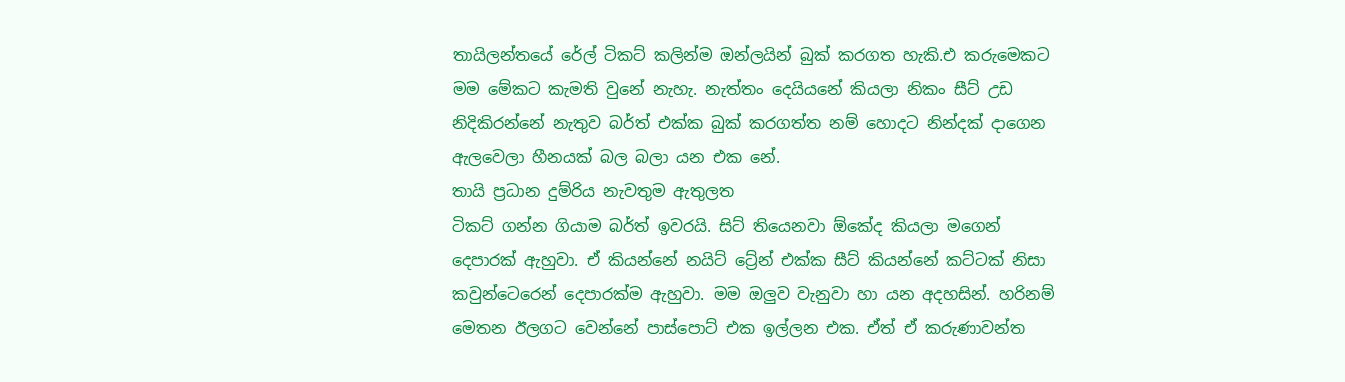තායිලන්තයේ රේල් ටිකට් කලින්ම ඔන්ලයින් බුක් කරගත හැකි.එ කරුමෙකට මම මේකට කැමති වුනේ නැහැ. නැත්තං දෙයියනේ කියලා නිකං සීට් උඩ නිදිකිරන්නේ නැතුව බර්ත් එක්ක බුක් කරගත්ත නම් හොදට නින්දක් දාගෙන ඇලවෙලා හීනයක් බල බලා යන එක නේ.
තායි ප්‍රධාන දුම්රිය නැවතුම ඇතුලත
ටිකට් ගන්න ගියාම බර්ත් ඉවරයි. සිට් තියෙනවා ඕකේද කියලා මගෙන් දෙපාරක් ඇහුවා. ඒ කියන්නේ නයිට් ට්‍රේන් එක්ක සීට් කියන්නේ කට්ටක් නිසා කවුන්ටෙරෙන් දෙපාරක්ම ඇහුවා. මම ඔලුව වැනුවා හා යන අදහසින්. හරිනම් මෙතන ඊලගට වෙන්නේ පාස්පොට් එක ඉල්ලන එක. ඒත් ඒ කරුණාවන්ත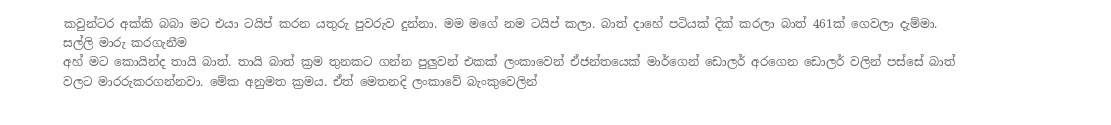කවුන්ටර අක්කි බබා මට එයා ටයිප් කරන යතුරු පුවරුව දුන්නා. මම මගේ නම ටයිප් කලා. බාත් දාහේ පටියක් දික් කරලා බාත් 461ක් ගෙවලා දැම්මා.
සල්ලි මාරු කරගැනීම
අහ් මට කොයින්ද තායි බාත්. තායි බාත් ක්‍රම තුනකට ගන්න පුලුවන් එකක් ලංකාවෙන් ඒජන්තයෙක් මාර්ගෙන් ඩොලර් අරගෙන ඩොලර් වලින් පස්සේ බාත් වලට මාරරුකරගන්නවා. මේක අනුමත ක්‍රමය. ඒත් මෙතනදි ලංකාවේ බැංකුවෙලින්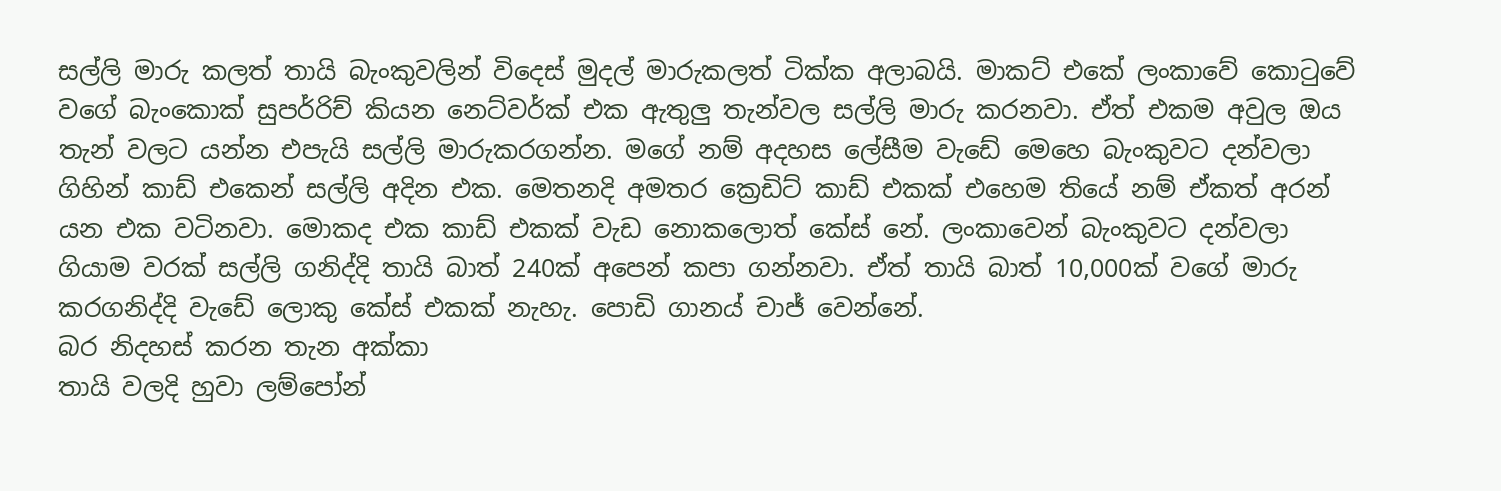සල්ලි මාරු කලත් තායි බැංකුවලින් විදෙස් මුදල් මාරුකලත් ටික්ක අලාබයි. මාකට් එකේ ලංකාවේ කොටුවේ වගේ බැංකොක් සුපර්රිච් කියන නෙට්වර්ක් එක ඇතුලු තැන්වල සල්ලි මාරු කරනවා. ඒත් එකම අවුල ඔය තැන් වලට යන්න එපැයි සල්ලි මාරුකරගන්න. මගේ නම් අදහස ලේසීම වැඩේ මෙහෙ බැංකුවට දන්වලා ගිහින් කාඩ් එකෙන් සල්ලි අදින එක. මෙතනදි අමතර ක්‍රෙඩිට් කාඩ් එකක් එහෙම තියේ නම් ඒකත් අරන් යන එක වටිනවා. මොකද එක කාඩ් එකක් වැඩ නොකලොත් කේස් නේ. ලංකාවෙන් බැංකුවට දන්වලා ගියාම වරක් සල්ලි ගනිද්දි තායි බාත් 240ක් අපෙන් කපා ගන්නවා. ඒත් තායි බාත් 10,000ක් වගේ මාරු කරගනිද්දි වැඩේ ලොකු කේස් එකක් නැහැ. පොඩි ගානය් චාජ් වෙන්නේ.
බර නිදහස් කරන තැන අක්කා
තායි වලදි හුවා ලම්පෝන්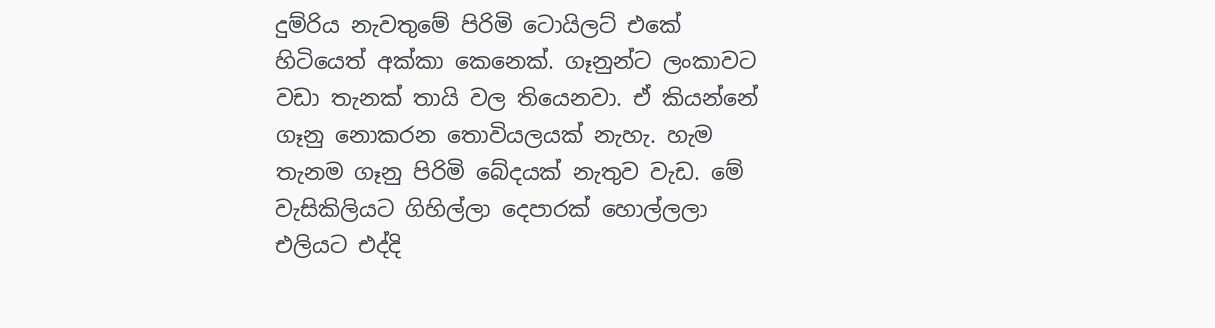දුම්රිය නැවතුමේ පිරිමි ටොයිලට් එකේ හිටියෙත් අක්කා කෙනෙක්. ගෑනුන්ට ලංකාවට වඩා තැනක් තායි වල තියෙනවා. ඒ කියන්නේ ගෑනු නොකරන තොවියලයක් නැහැ. හැම තැනම ගෑනු පිරිමි බේදයක් නැතුව වැඩ. මේ වැසිකිලියට ගිහිල්ලා දෙපාරක් හොල්ලලා එලියට එද්දි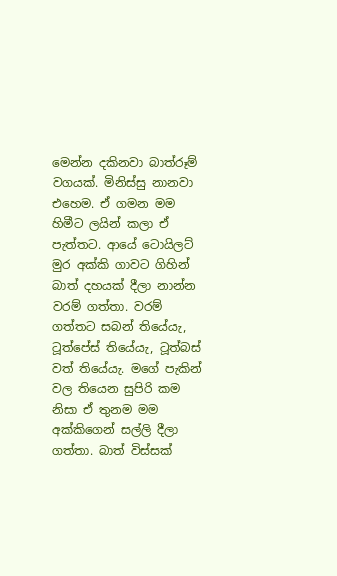මෙන්න දකිනවා බාත්රූම් වගයක්. මිනිස්සු නානවා එහෙම. ඒ ගමන මම හිමීට ලයින් කලා ඒ පැත්තට. ආයේ ටොයිලට් මුර අක්කි ගාවට ගිහින් බාත් දහයක් දීලා නාන්න වරම් ගත්තා. වරම් ගත්තට සබන් තියේයැ, ටූත්පේස් තියේයැ, ටූත්බස් වත් තියේයැ. මගේ පැකින් වල තියෙන සුපිරි කම නිසා ඒ තුනම මම අක්කිගෙන් සල්ලි දීලා ගත්තා. බාත් විස්සක්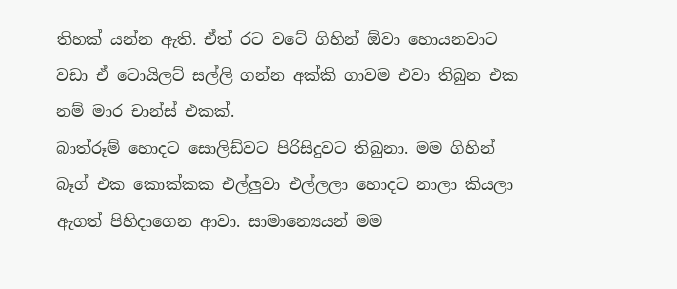තිහක් යන්න ඇති. ඒත් රට වටේ ගිහින් ඕවා හොයනවාට වඩා ඒ ටොයිලට් සල්ලි ගන්න අක්කි ගාවම එවා තිබුන එක නම් මාර චාන්ස් එකක්.
බාත්රූම් හොදට සොලිඩ්වට පිරිසිදුවට තිබුනා. මම ගිහින් බෑග් එක කොක්කක එල්ලුවා එල්ලලා හොදට නාලා කියලා ඇගත් පිහිදාගෙන ආවා. සාමාන්‍යෙයන් මම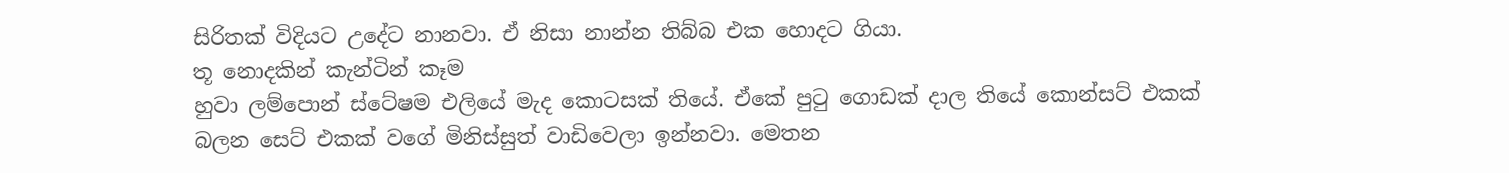සිරිතක් විදියට උදේට නානවා. ඒ නිසා නාන්න තිබ්බ එක හොදට ගියා.
තූ නොදකින් කැන්ටින් කෑම
හුවා ලම්පොන් ස්ටේෂම එලියේ මැද කොටසක් තියේ. ඒකේ පුටු ගොඩක් දාල තියේ කොන්සට් එකක් බලන සෙට් එකක් වගේ මිනිස්සුත් වාඩිවෙලා ඉන්නවා. මෙතන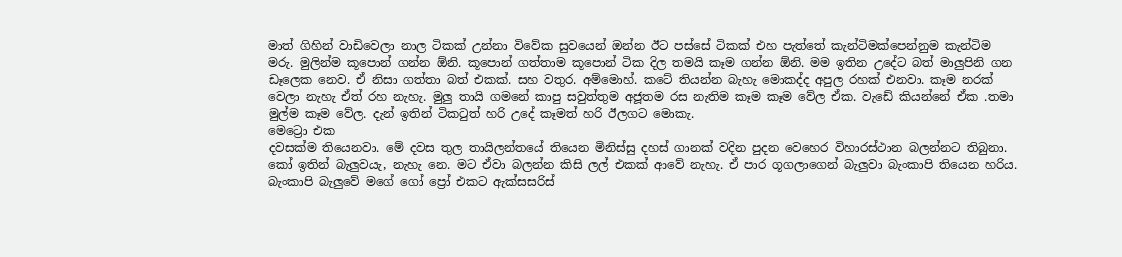මාත් ගිහින් වාඩිවෙලා නාල ටිකක් උන්නා විවේක සුවයෙන් ඔන්න ඊට පස්සේ ටිකක් එහ පැත්තේ කැන්ටිමක්පෙන්නුම කැන්ටිම මරු. මුලින්ම කූපොන් ගන්න ඕනි. කූපොන් ගත්තාම කූපොන් ටික දිල තමයි කෑම ගන්න ඕනි. මම ඉතින උදේට බත් මාලුපිනි ගන ඩෑලෙක නෙව. ඒ නිසා ගත්තා බත් එකක්. සහ වතුර. අම්මොහ්. කටේ තියන්න බැහැ මොකද්ද අපුල රහක් එනවා. කෑම නරක් වෙලා නැහැ ඒත් රහ නැහැ. මුලු තායි ගමනේ කාපු සවුත්තුම අජූතම රස නැතිම කෑම කෑම වේල ඒක. වැඩේ කියන්නේ ඒක .තමා මුල්ම කෑම වේල. දැන් ඉතින් ටිකටුත් හරි උදේ කෑමත් හරි ඊලගට මොකැ.
මෙට්‍රො එක
දවසක්ම තියෙනවා. මේ දවස තුල තායිලන්තයේ තියෙන මිනිස්සු දහස් ගානක් වදින පුදන වෙහෙර විහාරස්ථාන බලන්නට තිබුනා. කෝ ඉතින් බැලුවයැ, නැහැ නෙ. මට ඒවා බලන්න කිසි ලල් එකක් ආවේ නැහැ. ඒ පාර ගූගලාගෙන් බැලුවා බැංකාපි තියෙන හරිය. බැංකාපි බැලුවේ මගේ ගෝ ප්‍රෝ එකට ඇක්සසරිස්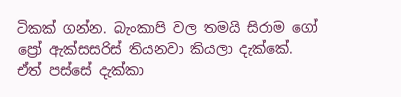ටිකක් ගන්න. බැංකාපි වල තමයි සිරාම ගෝ ප්‍රෝ ඇක්සසරිස් තියනවා කියලා දැක්කේ. ඒත් පස්සේ දැක්කා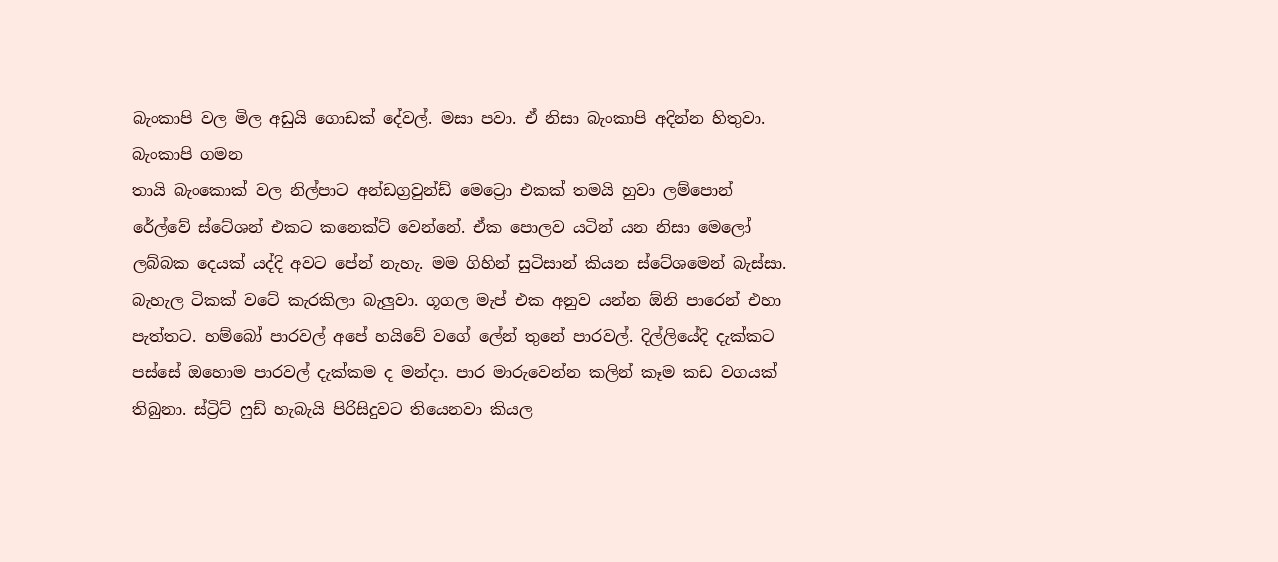බැංකාපි වල මිල අඩුයි ගොඩක් දේවල්. මසා පවා. ඒ නිසා බැංකාපි අදින්න හිතුවා.
බැංකාපි ගමන
තායි බැංකොක් වල නිල්පාට අන්ඩග්‍රවුන්ඩ් මෙට්‍රො එකක් තමයි හුවා ලම්පොන් රේල්වේ ස්ටේශන් එකට කනෙක්ට් වෙන්නේ. ඒක පොලව යටින් යන නිසා මෙලෝ ලබ්බක දෙයක් යද්දි අවට පේන් නැහැ. මම ගිහින් සුටිසාන් කියන ස්ටේශමෙන් බැස්සා. බැහැල ටිකක් වටේ කැරකිලා බැලුවා. ගූගල මැප් එක අනුව යන්න ඕනි පාරෙන් එහා පැත්තට. හම්බෝ පාරවල් අපේ හයිවේ වගේ ලේන් තුනේ පාරවල්. දිල්ලියේදි දැක්කට පස්සේ ඔහොම පාරවල් දැක්කම ද මන්දා. පාර මාරුවෙන්න කලින් කෑම කඩ වගයක් තිබුනා. ස්ට්‍රිට් ෆුඩ් හැබැයි පිරිසිදුවට තියෙනවා කියල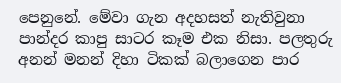පෙනුනේ. මේවා ගැන අදහසත් නැතිවුනා පාන්දර කාපු සාටර කෑම එක නිසා. පලතුරු අනන් මනන් දිහා ටිකක් බලාගෙන පාර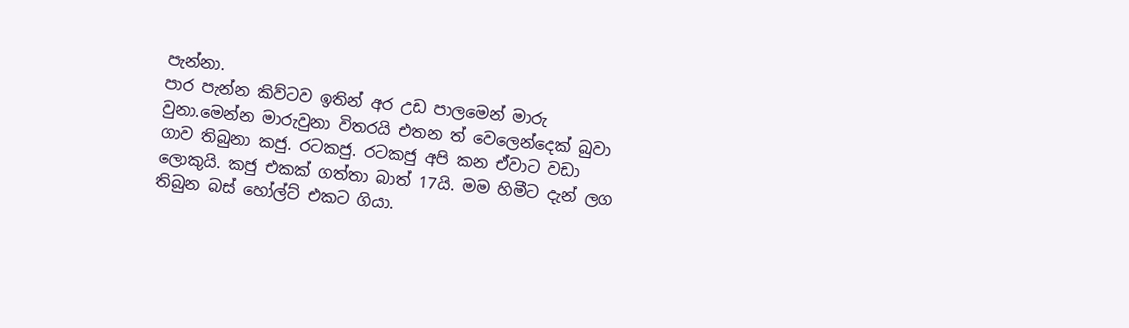පැන්නා.
පාර පැන්න කිව්ටව ඉතින් අර උඩ පාලමෙන් මාරු වුනා.මෙන්න මාරුවුනා විතරයි එතන ත් වෙලෙන්දෙක් බුවා ගාව තිබුනා කජු. රටකජු. රටකජු අපි කන ඒවාට වඩා ලොකුයි. කජු එකක් ගත්තා බාත් 17යි. මම හිමීට දැන් ලග තිබුන බස් හෝල්ට් එකට ගියා.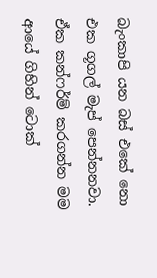බැංකාපි යන බස් එකේ නො එක ගූගල් මැප් පෙන්නනවා. ඒක කන්ෆර්ම් කරගන්න මම ආයේ ගිහින් ටොක්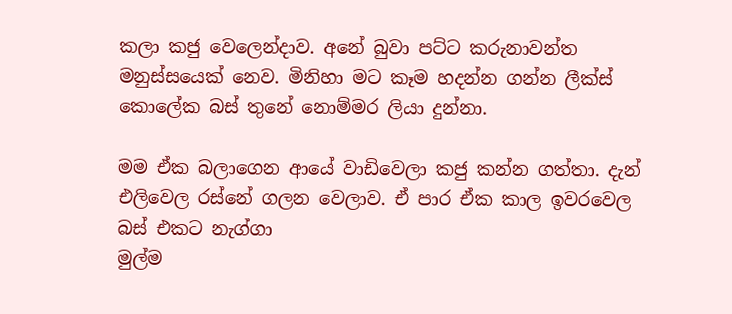කලා කජු වෙලෙන්දාව. අනේ බුවා පට්ට කරුනාවන්ත මනුස්සයෙක් නෙව. මිනිහා මට කෑම හදන්න ගන්න ලීක්ස් කොලේක බස් තුනේ නොම්මර ලියා දුන්නා.

මම ඒක බලාගෙන ආයේ වාඩිවෙලා කජු කන්න ගත්තා. දැන් එලිවෙල රස්නේ ගලන වෙලාව. ඒ පාර ඒක කාල ඉවරවෙල බස් එකට නැග්ගා
මුල්ම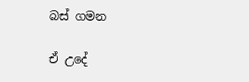බස් ගමන

ඒ උදේ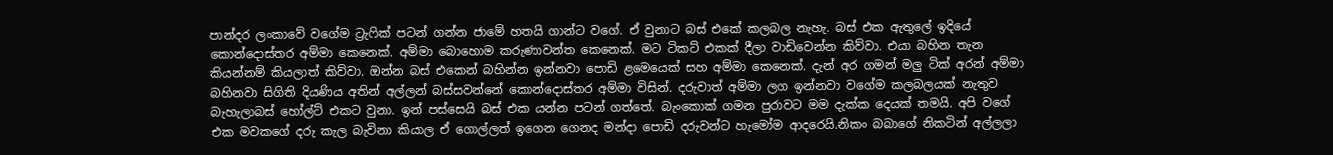පාන්දර ලංකාවේ වගේම ට්‍රැෆික් පටන් ගන්න ජාමේ හතයි ගාන්ට වගේ. ඒ වුනාට බස් එකේ කලබල නැහැ. බස් එක ඇතුලේ ඉදියේ කොන්දොස්තර අම්මා කෙනෙක්. අම්මා බොහොම කරුණාවන්ත කෙනෙක්. මට ටිකට් එකක් දීලා වාඩිවෙන්න කිව්වා. එයා බහින තැන කියන්නම් කියලාත් කිව්වා. ඔන්න බස් එකෙන් බහින්න ඉන්නවා පොඩි ළමෙයෙක් සහ අම්මා කෙනෙක්. දැන් අර ගමන් මලු ටික් අරන් අම්මා බහිනවා සිගිති දියණිය අතින් අල්ලන් බස්සවන්නේ කොන්දොස්තර අම්මා විසින්. දරුවාත් අම්මා ලග ඉන්නවා වගේම කලබලයක් නැතුව බැහැලාබස් හෝල්ට් එකට වුනා. ඉන් පස්සෙයි බස් එක යන්න පටන් ගත්තේ. බැංකොක් ගමන පුරාවට මම දැක්ක දෙයක් තමයි. අපි වගේ එක මවකගේ දරු කැල බැවිනා කියාල ඒ ගොල්ලත් ඉගෙන ගෙනද මන්දා පොඩි දරුවන්ට හැමෝම ආදරෙයි.නිකං බබාගේ නිකටින් අල්ලලා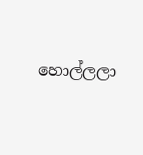හොල්ලලා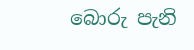බොරු පැනි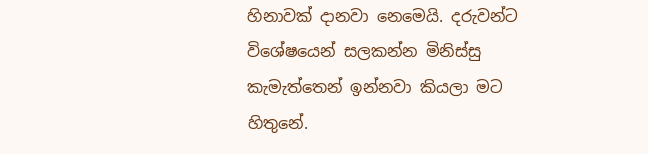හිනාවක් දානවා නෙමෙයි. දරුවන්ට විශේෂයෙන් සලකන්න මිනිස්සු කැමැත්තෙන් ඉන්නවා කියලා මට හිතුනේ.